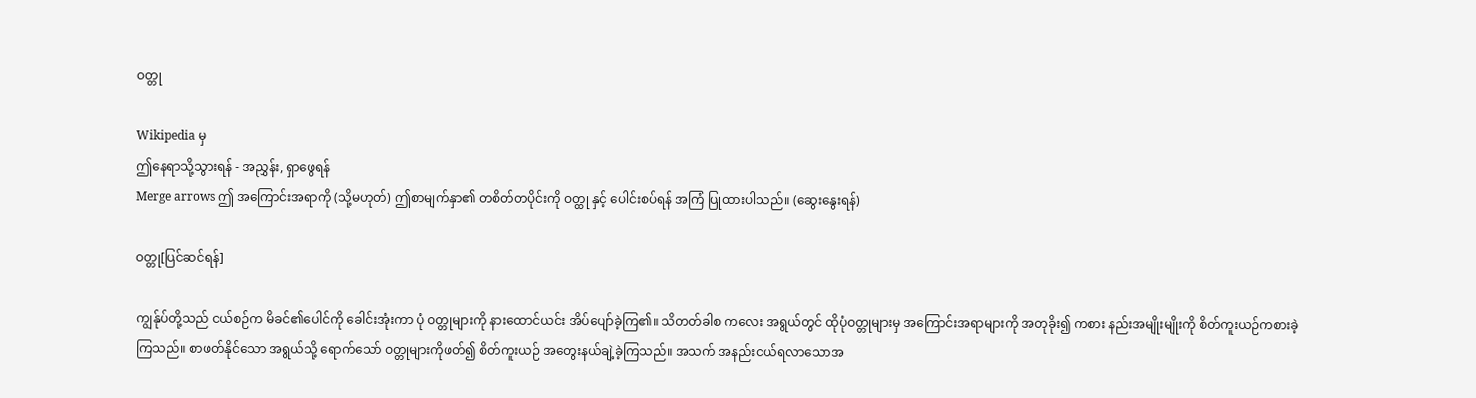ဝတ္တု

Wikipedia မှ
ဤနေရာသို့သွားရန် - အညွှန်း, ရှာဖွေရန်
Merge arrows ဤ အကြောင်းအရာကို (သို့မဟုတ်) ဤစာမျက်နှာ၏ တစိတ်တပိုင်းကို ဝတ္ထု နှင့် ပေါင်းစပ်ရန် အကြံ ပြုထားပါသည်။ (ဆွေးနွေးရန်)

ဝတ္တု[ပြင်ဆင်ရန်]

ကျွန်ုပ်တို့သည် ငယ်စဉ်က မိခင်၏ပေါင်ကို ခေါင်းအုံးကာ ပုံ ဝတ္တုများကို နားထောင်ယင်း အိပ်ပျော်ခဲ့ကြ၏။ သိတတ်ခါစ ကလေး အရွယ်တွင် ထိုပုံဝတ္တုများမှ အကြောင်းအရာများကို အတုခိုး၍ ကစား နည်းအမျိုးမျိုးကို စိတ်ကူးယဉ်ကစားခဲ့ကြသည်။ စာဖတ်နိုင်သော အရွယ်သို့ ရောက်သော် ဝတ္တုများကိုဖတ်၍ စိတ်ကူးယဉ် အတွေးနယ်ချဲ့ခဲ့ကြသည်။ အသက် အနည်းငယ်ရလာသောအ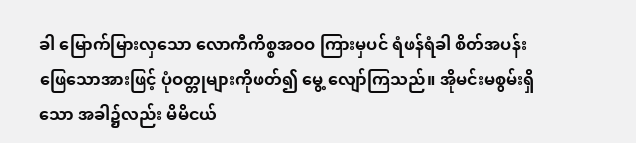ခါ မြောက်မြားလှသော လောကီကိစ္စအဝဝ ကြားမှပင် ရံဖန်ရံခါ စိတ်အပန်းဖြေသောအားဖြင့် ပုံဝတ္တုများကိုဖတ်၍ မွေ့ လျော်ကြသည်။ အိုမင်းမစွမ်းရှိသော အခါ၌လည်း မိမိငယ်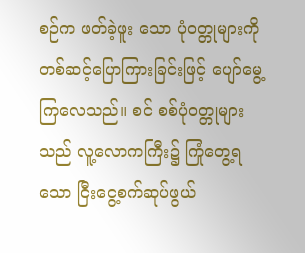စဉ်က ဖတ်ခဲ့ဖူး သော ပုံဝတ္တုများကို တစ်ဆင့်ပြောကြားခြင်းဖြင့် ပျော်မွေ့ကြလေသည်။ စင် စစ်ပုံဝတ္တုများသည် လူ့လောကကြီး၌ ကြုံတွေ့ရသော ငြီးငွေ့စက်ဆုပ်ဖွယ်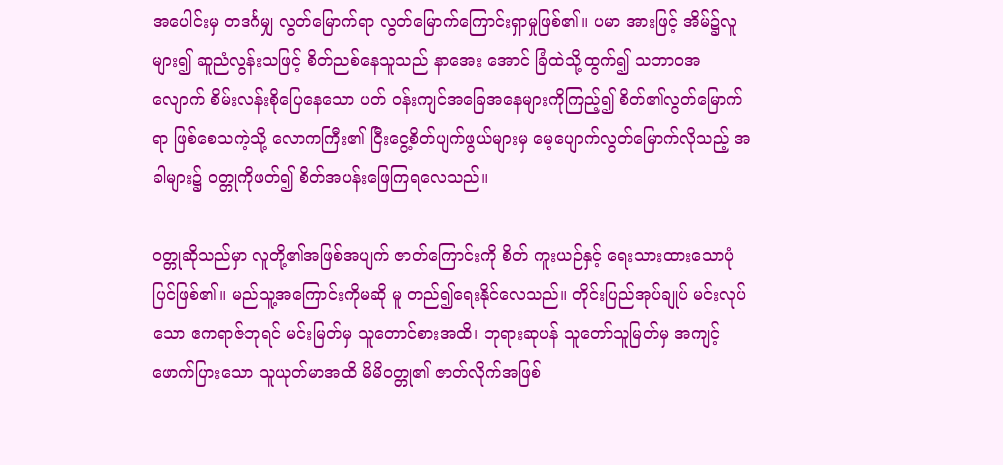အပေါင်းမှ တဒင်္ဂမျှ လွတ်မြောက်ရာ လွတ်မြောက်ကြောင်းရှာမှုဖြစ်၏။ ပမာ အားဖြင့် အိမ်၌လူများ၍ ဆူညံလွန်းသဖြင့် စိတ်ညစ်နေသူသည် နာအေး အောင် ခြံထဲသို့ထွက်၍ သဘာဝအလျောက် စိမ်းလန်းစိုပြေနေသော ပတ် ဝန်းကျင်အခြေအနေများကိုကြည့်၍ စိတ်၏လွတ်မြောက်ရာ ဖြစ်စေသကဲ့သို့ လောကကြီး၏ ငြီးငွေ့စိတ်ပျက်ဖွယ်များမှ မေ့ပျောက်လွတ်မြောက်လိုသည့် အခါများ၌ ဝတ္တုကိုဖတ်၍ စိတ်အပန်းဖြေကြရလေသည်။

ဝတ္တုဆိုသည်မှာ လူတို့၏အဖြစ်အပျက် ဇာတ်ကြောင်းကို စိတ် ကူးယဉ်နှင့် ရေးသားထားသောပုံပြင်ဖြစ်၏။ မည်သူ့အကြောင်းကိုမဆို မူ တည်၍ရေးနိုင်လေသည်။ တိုင်းပြည်အုပ်ချုပ် မင်းလုပ်သော ဧကရာဇ်ဘုရင် မင်းမြတ်မှ သူတောင်စားအထိ၊ ဘုရားဆုပန် သူတော်သူမြတ်မှ အကျင့် ဖောက်ပြားသော သူယုတ်မာအထိ မိမိဝတ္တု၏ ဇာတ်လိုက်အဖြစ်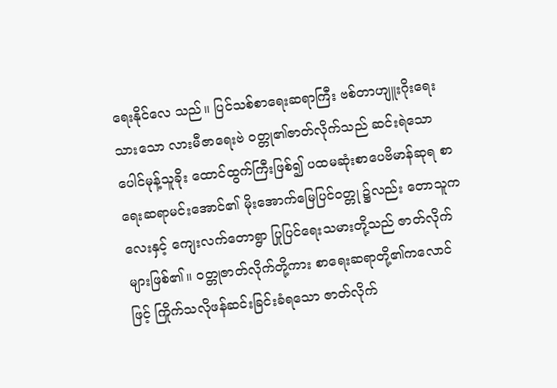ရေးနိုင်လေ သည်။ ပြင်သစ်စာရေးဆရာကြီး ဗစ်တာဟျူးဂိုးရေးသားသော လားမီဇာရေးဗဲ ဝတ္တု၏ဇာတ်လိုက်သည် ဆင်းရဲသောပေါင်မုန့်သူခိုး ထောင်ထွက်ကြီးဖြစ်၍ ပထမဆုံးစာပေဗိမာန်ဆုရ စာရေးဆရာမင်းအောင်၏ မိုးအောက်မြေပြင်ဝတ္တု ၌လည်း တောသူကလေးနှင့် ကျေးလက်တောရွာ ပြုပြင်ရေးသမားတို့သည် ဇာတ်လိုက်များဖြစ်၏။ ဝတ္တုဇာတ်လိုက်တို့ကား စာရေးဆရာတို့၏ကလောင် ဖြင့် ကြိုက်သလိုဖန်ဆင်းခြင်းခံရသော ဇာတ်လိုက်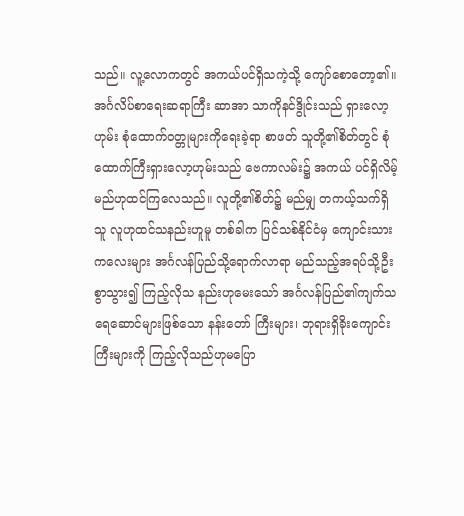သည်။ လူ့လောကတွင် အကယ်ပင်ရှိသကဲ့သို့ ကျော်စောတော့၏။ အင်္ဂလိပ်စာရေးဆရာကြီး ဆာအာ သာကိုနင်ဒွိုင်းသည် ရှားလော့ဟုမ်း စုံထောက်ဝတ္တုများကိုရေးခဲ့ရာ စာဖတ် သူတို့၏စိတ်တွင် စုံထောက်ကြီးရှားလော့ဟုမ်းသည် ဗေကာလမ်း၌ အကယ် ပင်ရှိလိမ့်မည်ဟုထင်ကြလေသည်။ လူတို့၏စိတ်၌ မည်မျှ တကယ့်သက်ရှိသူ လူဟုထင်သနည်းဟူမူ တစ်ခါက ပြင်သစ်နိုင်ငံမှ ကျောင်းသားကလေးများ အင်္ဂလန်ပြည်သို့ရောက်လာရာ မည်သည့်အရပ်သို့ဦးစွာသွား၍ ကြည့်လိုသ နည်းဟုမေးသော် အင်္ဂလန်ပြည်၏ကျက်သရေဆောင်များဖြစ်သော နန်းတော် ကြီးများ၊ ဘုရားရှိခိုးကျောင်းကြီးများကို ကြည့်လိုသည်ဟုမပြော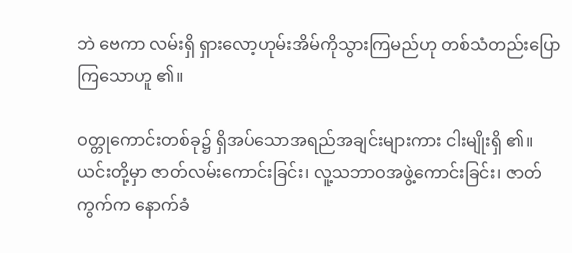ဘဲ ဗေကာ လမ်းရှိ ရှားလော့ဟုမ်းအိမ်ကိုသွားကြမည်ဟု တစ်သံတည်းပြောကြသောဟူ ၏။

ဝတ္တုကောင်းတစ်ခု၌ ရှိအပ်သောအရည်အချင်းများကား ငါးမျိုးရှိ ၏။ ယင်းတို့မှာ ဇာတ်လမ်းကောင်းခြင်း၊ လူ့သဘာဝအဖွဲ့ကောင်းခြင်း၊ ဇာတ်ကွက်က နောက်ခံ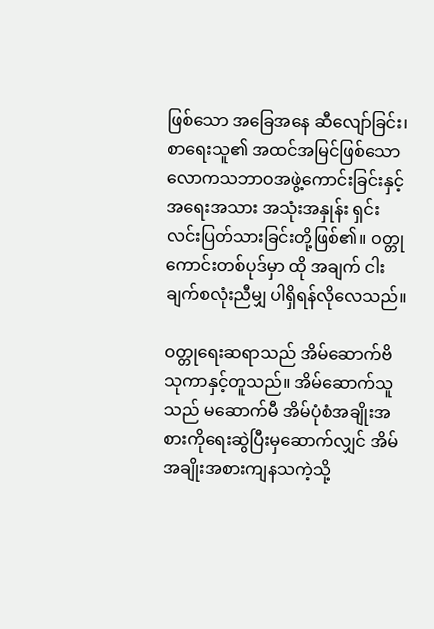ဖြစ်သော အခြေအနေ ဆီလျော်ခြင်း၊ စာရေးသူ၏ အထင်အမြင်ဖြစ်သော လောကသဘာဝအဖွဲ့ကောင်းခြင်းနှင့် အရေးအသား အသုံးအနှုန်း ရှင်းလင်းပြတ်သားခြင်းတို့ဖြစ်၏။ ဝတ္တုကောင်းတစ်ပုဒ်မှာ ထို အချက် ငါးချက်စလုံးညီမျှ ပါရှိရန်လိုလေသည်။

ဝတ္တုရေးဆရာသည် အိမ်ဆောက်ဗိသုကာနှင့်တူသည်။ အိမ်ဆောက်သူသည် မဆောက်မီ အိမ်ပုံစံအချိုးအစားကိုရေးဆွဲပြီးမှဆောက်လျှင် အိမ်အချိုးအစားကျနသကဲ့သို့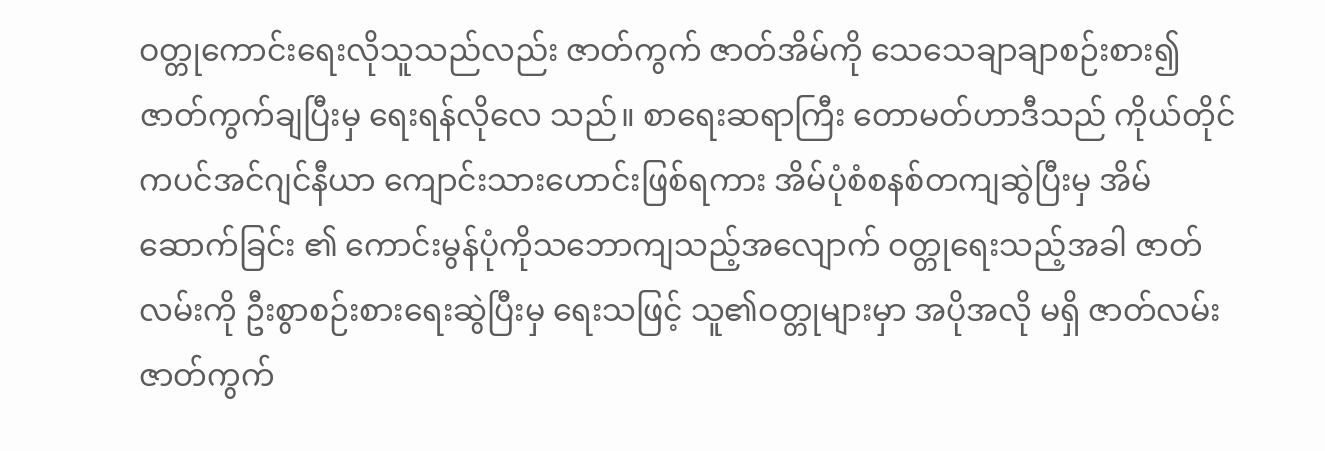ဝတ္တုကောင်းရေးလိုသူသည်လည်း ဇာတ်ကွက် ဇာတ်အိမ်ကို သေသေချာချာစဉ်းစား၍ ဇာတ်ကွက်ချပြီးမှ ရေးရန်လိုလေ သည်။ စာရေးဆရာကြီး တောမတ်ဟာဒီသည် ကိုယ်တိုင်ကပင်အင်ဂျင်နီယာ ကျောင်းသားဟောင်းဖြစ်ရကား အိမ်ပုံစံစနစ်တကျဆွဲပြီးမှ အိမ်ဆောက်ခြင်း ၏ ကောင်းမွန်ပုံကိုသဘောကျသည့်အလျောက် ဝတ္တုရေးသည့်အခါ ဇာတ် လမ်းကို ဦးစွာစဉ်းစားရေးဆွဲပြီးမှ ရေးသဖြင့် သူ၏ဝတ္တုများမှာ အပိုအလို မရှိ ဇာတ်လမ်းဇာတ်ကွက်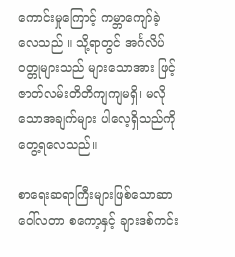ကောင်းမှုကြောင့် ကမ္ဘာကျော်ခဲ့လေသည် ။ သို့ရာတွင် အင်္ဂလိပ်ဝတ္တုများသည် များသောအား ဖြင့် ဇာတ်လမ်းတိတိကျကျမရှိ၊ မလိုသောအချက်များ ပါလေ့ရှိသည်ကို တွေ့ရလေသည်။

စာရေးဆရာကြီးများဖြစ်သောဆာဝေါ်လတာ စကော့နှင့် ချားဒစ်ကင်း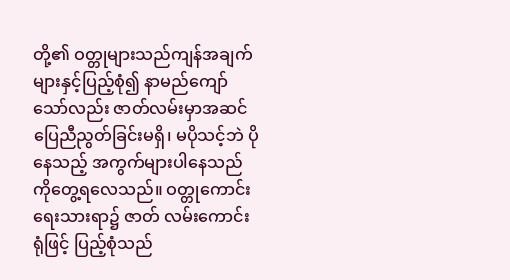တို့၏ ဝတ္တုများသည်ကျန်အချက်များနှင့်ပြည့်စုံ၍ နာမည်ကျော် သော်လည်း ဇာတ်လမ်းမှာအဆင်ပြေညီညွတ်ခြင်းမရှိ၊ မပိုသင့်ဘဲ ပိုနေသည့် အကွက်များပါနေသည်ကိုတွေ့ရလေသည်။ ဝတ္တုကောင်းရေးသားရာ၌ ဇာတ် လမ်းကောင်းရုံဖြင့် ပြည့်စုံသည်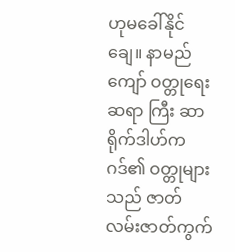ဟုမခေါ်နိုင်ချေ။ နာမည်ကျော် ဝတ္တုရေးဆရာ ကြီး ဆာရိုက်ဒါဟ်ကဂဒ်၏ ဝတ္တုများသည် ဇာတ်လမ်းဇာတ်ကွက်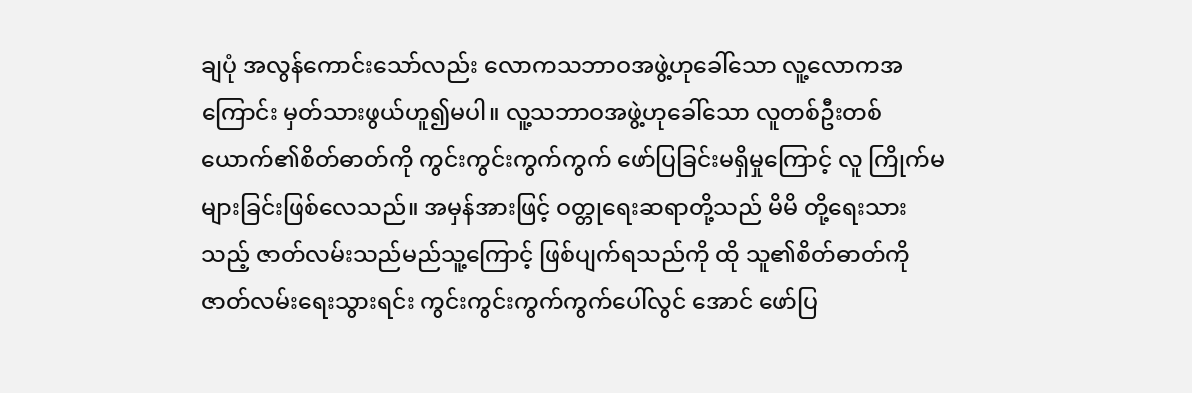ချပုံ အလွန်ကောင်းသော်လည်း လောကသဘာဝအဖွဲ့ဟုခေါ်သော လူ့လောကအ ကြောင်း မှတ်သားဖွယ်ဟူ၍မပါ။ လူ့သဘာဝအဖွဲ့ဟုခေါ်သော လူတစ်ဦးတစ် ယောက်၏စိတ်ဓာတ်ကို ကွင်းကွင်းကွက်ကွက် ဖော်ပြခြင်းမရှိမှုကြောင့် လူ ကြိုက်မများခြင်းဖြစ်လေသည်။ အမှန်အားဖြင့် ဝတ္တုရေးဆရာတို့သည် မိမိ တို့ရေးသားသည့် ဇာတ်လမ်းသည်မည်သူ့ကြောင့် ဖြစ်ပျက်ရသည်ကို ထို သူ၏စိတ်ဓာတ်ကို ဇာတ်လမ်းရေးသွားရင်း ကွင်းကွင်းကွက်ကွက်ပေါ်လွင် အောင် ဖော်ပြ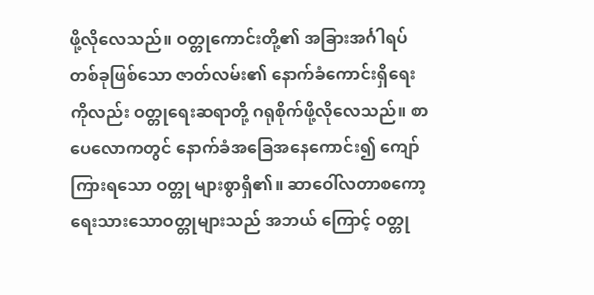ဖို့လိုလေသည်။ ဝတ္တုကောင်းတို့၏ အခြားအင်္ဂါရပ်တစ်ခုဖြစ်သော ဇာတ်လမ်း၏ နောက်ခံကောင်းရှိရေးကိုလည်း ဝတ္တုရေးဆရာတို့ ဂရုစိုက်ဖို့လိုလေသည်။ စာပေလောကတွင် နောက်ခံအခြေအနေကောင်း၍ ကျော်ကြားရသော ဝတ္တု များစွာရှိ၏။ ဆာဝေါ်လတာစကော့ ရေးသားသောဝတ္တုများသည် အဘယ် ကြောင့် ဝတ္တု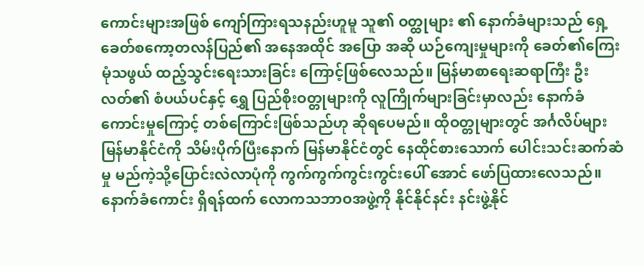ကောင်းများအဖြစ် ကျော်ကြားရသနည်းဟူမူ သူ၏ ဝတ္ထုများ ၏ နောက်ခံများသည် ရှေ့ခေတ်စကော့တလန်ပြည်၏ အနေအထိုင် အပြော အဆို ယဉ်ကျေးမှုများကို ခေတ်၏ကြေးမုံသဖွယ် ထည့်သွင်းရေးသားခြင်း ကြောင့်ဖြစ်လေသည်။ မြန်မာစာရေးဆရာကြီး ဦးလတ်၏ စံပယ်ပင်နှင့် ရွှေ ပြည်စိုးဝတ္တုများကို လူကြိုက်များခြင်းမှာလည်း နောက်ခံကောင်းမှုကြောင့် တစ်ကြောင်းဖြစ်သည်ဟု ဆိုရပေမည်။ ထိုဝတ္တုများတွင် အင်္ဂလိပ်များ မြန်မာနိုင်ငံကို သိမ်းပိုက်ပြီးနောက် မြန်မာနိုင်ငံတွင် နေထိုင်စားသောက် ပေါင်းသင်းဆက်ဆံမှု မည်ကဲ့သို့ပြောင်းလဲလာပုံကို ကွက်ကွက်ကွင်းကွင်းပေါ် အောင် ဖော်ပြထားလေသည်။ နောက်ခံကောင်း ရှိရန်ထက် လောကသဘာဝအဖွဲ့ကို နိုင်နိုင်နင်း နင်းဖွဲ့နိုင်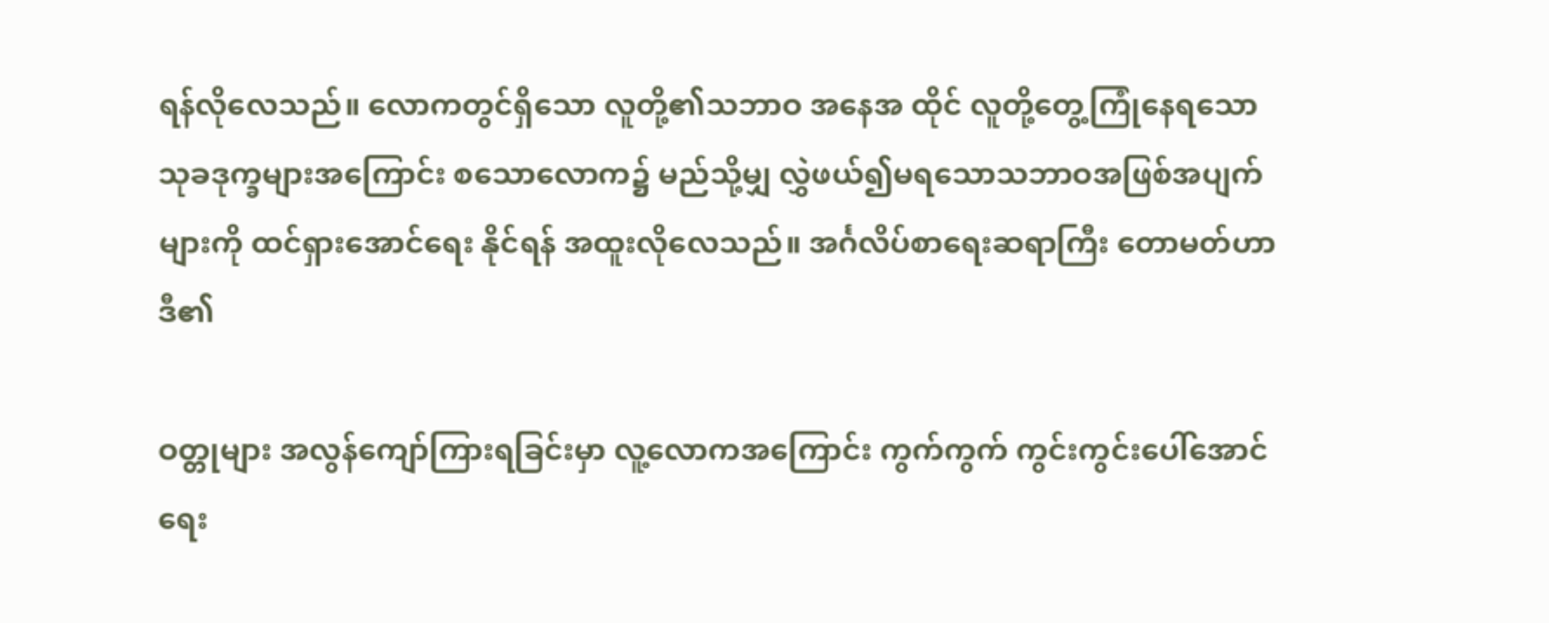ရန်လိုလေသည်။ လောကတွင်ရှိသော လူတို့၏သဘာဝ အနေအ ထိုင် လူတို့တွေ့ကြုံနေရသော သုခဒုက္ခများအကြောင်း စသောလောက၌ မည်သို့မျှ လွှဲဖယ်၍မရသောသဘာဝအဖြစ်အပျက်များကို ထင်ရှားအောင်ရေး နိုင်ရန် အထူးလိုလေသည်။ အင်္ဂလိပ်စာရေးဆရာကြီး တောမတ်ဟာဒီ၏

ဝတ္တုများ အလွန်ကျော်ကြားရခြင်းမှာ လူ့လောကအကြောင်း ကွက်ကွက် ကွင်းကွင်းပေါ်အောင်ရေး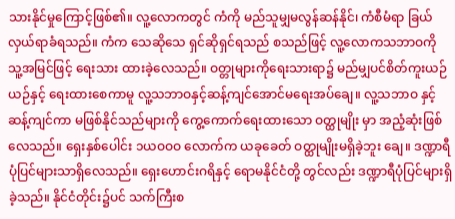သားနိုင်မှုကြောင့်ဖြစ်၏။ လူ့လောကတွင် ကံကို မည်သူမျှမလွန်ဆန်နိုင်၊ ကံစီမံရာ ခြယ်လှယ်ရာခံရသည်။ ကံက သေဆိုသေ ရှင်ဆိုရှင်ရသည် စသည်ဖြင့် လူ့လောကသဘာဝကို သူ့အမြင်ဖြင့် ရေးသား ထားခဲ့လေသည်။ ဝတ္တုများကိုရေးသားရာ၌ မည်မျှပင်စိတ်ကူးယဉ်ယဉ်နှင့် ရေးထားစေကာမူ လူ့သဘာဝနှင့်ဆန့်ကျင်အောင်မရေးအပ်ချေ။ လူ့သဘာဝ နှင့်ဆန့်ကျင်ကာ မဖြစ်နိုင်သည်များကို ကွေ့ကောက်ရေးထားသော ဝတ္ထုမျိုး မှာ အညံ့ဆုံးဖြစ်လေသည်။ ရှေးနှစ်ပေါင်း ၁ယဝဝဝ လောက်က ယခုခေတ် ဝတ္ထုမျိုးမရှိခဲ့ဘူး ချေ။ ဒဏ္ဍာရီပုံပြင်များသာရှိလေသည်။ ရှေးဟောင်းဂရိနှင့် ရောမနိုင်ငံတို့ တွင်လည်း ဒဏ္ဍာရီပုံပြင်များရှိခဲ့သည်။ နိုင်ငံတိုင်း၌ပင် သက်ကြီးစ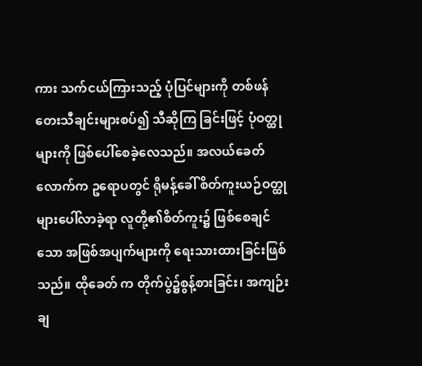ကား သက်ငယ်ကြားသည့် ပုံပြင်များကို တစ်ဖန် တေးသီချင်းများစပ်၍ သီဆိုကြ ခြင်းဖြင့် ပုံဝတ္ထုများကို ဖြစ်ပေါ်စေခဲ့လေသည်။ အလယ်ခေတ်လောက်က ဥရောပတွင် ရိုမန့်ခေါ် စိတ်ကူးယဉ်ဝတ္ထုများပေါ်လာခဲ့ရာ လူတို့၏စိတ်ကူး၌ ဖြစ်စေချင်သော အဖြစ်အပျက်များကို ရေးသားထားခြင်းဖြစ်သည်။ ထိုခေတ် က တိုက်ပွဲ၌စွန့်စားခြင်း၊ အကျဉ်းချ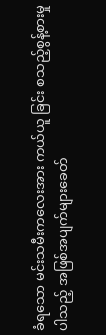ခံရသော မင်းသမီးကလေးအား ကယ်ယူ ခြင်း စသည့်စွန့်စားမှုပါသည့် အဖြစ်အပျက်များခေတ်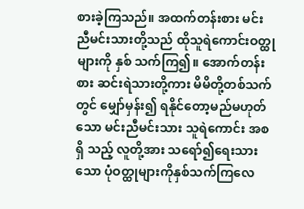စားခဲ့ကြသည်။ အထက်တန်းစား မင်းညီမင်းသားတို့သည် ထိုသူရဲကောင်းဝတ္ထုများကို နှစ် သက်ကြ၍။ အောက်တန်းစား ဆင်းရဲသားတို့ကား မိမိတို့တစ်သက်တွင် မျှော်မှန်း၍ ရနိုင်တော့မည်မဟုတ်သော မင်းညီမင်းသား သူရဲကောင်း အစရှိ သည့် လူတို့အား သရော်၍ရေးသားသော ပုံဝတ္ထုများကိုနှစ်သက်ကြလေ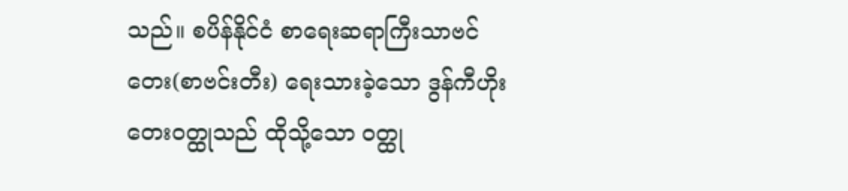သည်။ စပိန်နိုင်ငံ စာရေးဆရာကြီးသာဗင်တေး(စာဗင်းတီး) ရေးသားခဲ့သော ဒွန်ကီဟိုးတေးဝတ္ထုသည် ထိုသို့သော ဝတ္ထု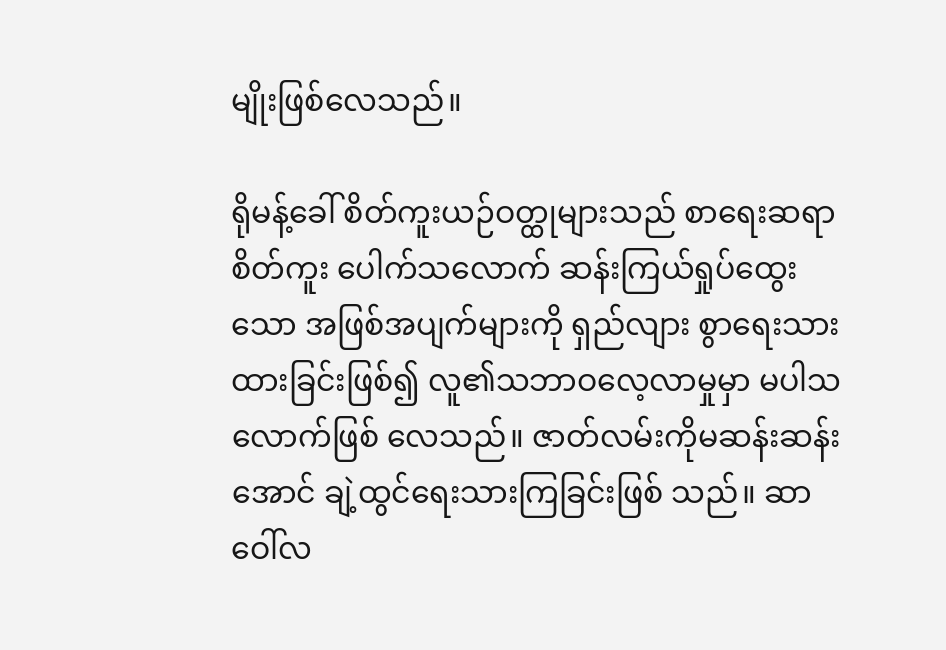မျိုးဖြစ်လေသည်။

ရိုမန့်ခေါ် စိတ်ကူးယဉ်ဝတ္ထုများသည် စာရေးဆရာ စိတ်ကူး ပေါက်သလောက် ဆန်းကြယ်ရှုပ်ထွေးသော အဖြစ်အပျက်များကို ရှည်လျား စွာရေးသားထားခြင်းဖြစ်၍ လူ၏သဘာဝလေ့လာမှုမှာ မပါသလောက်ဖြစ် လေသည်။ ဇာတ်လမ်းကိုမဆန်းဆန်းအောင် ချဲ့ထွင်ရေးသားကြခြင်းဖြစ် သည်။ ဆာဝေါ်လ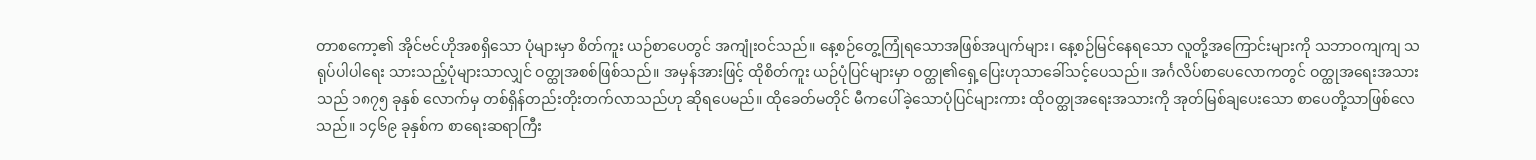တာစကော့၏ အိုင်ဗင်ဟိုအစရှိသော ပုံများမှာ စိတ်ကူး ယဉ်စာပေတွင် အကျုံးဝင်သည်။ နေ့စဉ်တွေ့ကြုံရသောအဖြစ်အပျက်များ၊ နေ့စဉ်မြင်နေရသော လူတို့အကြောင်းများကို သဘာဝကျကျ သရုပ်ပါပါရေး သားသည့်ပုံများသာလျှင် ဝတ္ထုအစစ်ဖြစ်သည်။ အမှန်အားဖြင့် ထိုစိတ်ကူး ယဉ်ပုံပြင်များမှာ ဝတ္ထု၏ရှေ့ပြေးဟုသာခေါ်သင့်ပေသည်။ အင်္ဂလိပ်စာပေလောကတွင် ဝတ္ထုအရေးအသားသည် ၁၈၇၅ ခုနှစ် လောက်မှ တစ်ရှိန်တည်းတိုးတက်လာသည်ဟု ဆိုရပေမည်။ ထိုခေတ်မတိုင် မီကပေါ်ခဲ့သောပုံပြင်များကား ထိုဝတ္ထုအရေးအသားကို အုတ်မြစ်ချပေးသော စာပေတို့သာဖြစ်လေသည်။ ၁၄၆၉ ခုနှစ်က စာရေးဆရာကြီး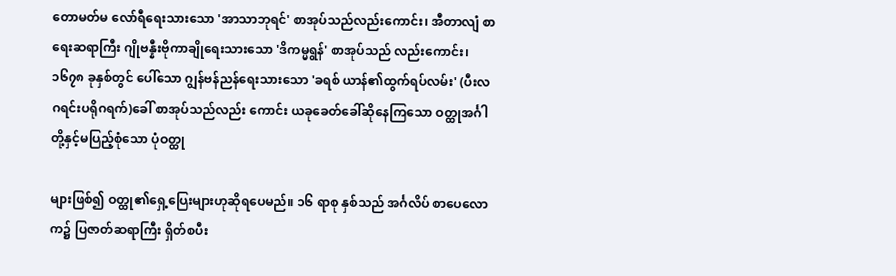တောမတ်မ လော်ရီရေးသားသော 'အာသာဘုရင်' စာအုပ်သည်လည်းကောင်း၊ အီတာလျံ စာရေးဆရာကြီး ဂျိုဗန္နီးဗိုကာချိုရေးသားသော 'ဒိကမ္မရွန်' စာအုပ်သည် လည်းကောင်း၊ ၁၆၇၈ ခုနှစ်တွင် ပေါ်သော ဂျွန်ဗန်ညန်ရေးသားသော 'ခရစ် ယာန်၏ထွက်ရပ်လမ်း' (ပီးလဂရင်းပရိုဂရက်)ခေါ် စာအုပ်သည်လည်း ကောင်း ယခုခေတ်ခေါ်ဆိုနေကြသော ဝတ္ထုအင်္ဂါတို့နှင့်မပြည့်စုံသော ပုံဝတ္ထု

များဖြစ်၍ ဝတ္ထု၏ရှေ့ပြေးများဟုဆိုရပေမည်။ ၁၆ ရာစု နှစ်သည် အင်္ဂလိပ် စာပေလောက၌ ပြဇာတ်ဆရာကြီး ရှိတ်စပီး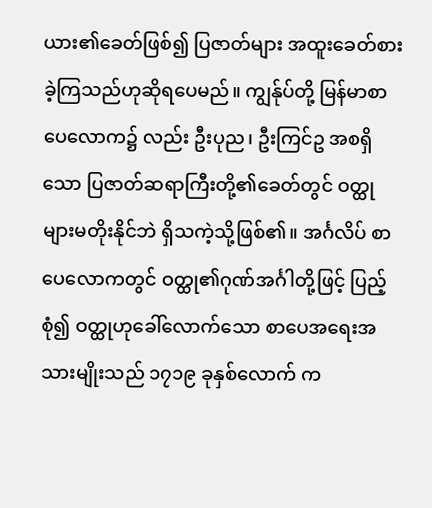ယား၏ခေတ်ဖြစ်၍ ပြဇာတ်များ အထူးခေတ်စားခဲ့ကြသည်ဟုဆိုရပေမည်။ ကျွန်ုပ်တို့ မြန်မာစာပေလောက၌ လည်း ဦးပုည၊ ဦးကြင်ဥ အစရှိသော ပြဇာတ်ဆရာကြီးတို့၏ခေတ်တွင် ဝတ္ထုများမတိုးနိုင်ဘဲ ရှိသကဲ့သို့ဖြစ်၏။ အင်္ဂလိပ် စာပေလောကတွင် ဝတ္ထု၏ဂုဏ်အင်္ဂါတို့ဖြင့် ပြည့်စုံ၍ ဝတ္ထုဟုခေါ်လောက်သော စာပေအရေးအသားမျိုးသည် ၁၇၁၉ ခုနှစ်လောက် က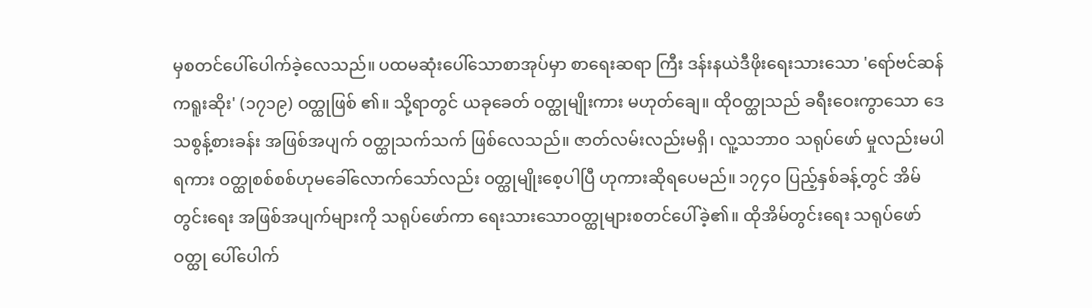မှစတင်ပေါ်ပေါက်ခဲ့လေသည်။ ပထမဆုံးပေါ်သောစာအုပ်မှာ စာရေးဆရာ ကြီး ဒန်းနယဲဒီဖိုးရေးသားသော 'ရော်ဗင်ဆန်ကရူးဆိုး' (၁၇၁၉) ဝတ္ထုဖြစ် ၏။ သို့ရာတွင် ယခုခေတ် ဝတ္ထုမျိုးကား မဟုတ်ချေ။ ထိုဝတ္ထုသည် ခရီးဝေးကွာသော ဒေသစွန့်စားခန်း အဖြစ်အပျက် ဝတ္ထုသက်သက် ဖြစ်လေသည်။ ဇာတ်လမ်းလည်းမရှိ၊ လူ့သဘာဝ သရုပ်ဖော် မှုလည်းမပါရကား ဝတ္ထုစစ်စစ်ဟုမခေါ်လောက်သော်လည်း ဝတ္ထုမျိုးစေ့ပါပြီ ဟုကားဆိုရပေမည်။ ၁၇၄ဝ ပြည့်နှစ်ခန့်တွင် အိမ်တွင်းရေး အဖြစ်အပျက်များကို သရုပ်ဖော်ကာ ရေးသားသောဝတ္ထုများစတင်ပေါ်ခဲ့၏။ ထိုအိမ်တွင်းရေး သရုပ်ဖော်ဝတ္ထု ပေါ်ပေါက်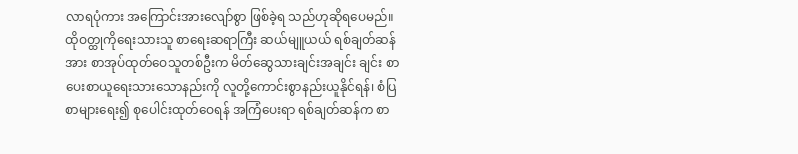လာရပုံကား အကြောင်းအားလျော်စွာ ဖြစ်ခဲ့ရ သည်ဟုဆိုရပေမည်။ ထိုဝတ္ထုကိုရေးသားသူ စာရေးဆရာကြီး ဆယ်မျူယယ် ရစ်ချတ်ဆန်အား စာအုပ်ထုတ်ဝေသူတစ်ဦးက မိတ်ဆွေသားချင်းအချင်း ချင်း စာပေးစာယူရေးသားသောနည်းကို လူတို့ကောင်းစွာနည်းယူနိုင်ရန်၊ စံပြ စာများရေး၍ စုပေါင်းထုတ်ဝေရန် အကြံပေးရာ ရစ်ချတ်ဆန်က စာ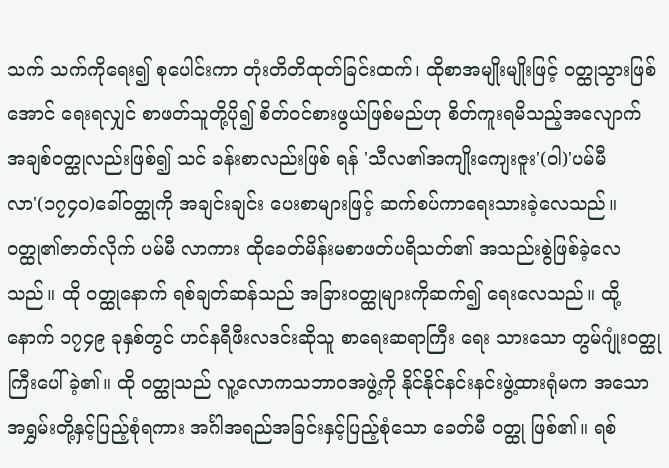သက် သက်ကိုရေး၍ စုပေါင်းကာ တုံးတိတိထုတ်ခြင်းထက်၊ ထိုစာအမျိုးမျိုးဖြင့် ဝတ္ထုသွားဖြစ်အောင် ရေးရလျှင် စာဖတ်သူတို့ပို၍ စိတ်ဝင်စားဖွယ်ဖြစ်မည်ဟု စိတ်ကူးရမိသည့်အလျောက် အချစ်ဝတ္ထုလည်းဖြစ်၍ သင် ခန်းစာလည်းဖြစ် ရန် 'သီလ၏အကျိုးကျေးဇူး'(ဝါ)'ပမ်မီလာ'(၁၇၄ဝ)ခေါ်ဝတ္ထုကို အချင်းချင်း ပေးစာများဖြင့် ဆက်စပ်ကာရေးသားခဲ့လေသည်။ ဝတ္ထု၏ဇာတ်လိုက် ပမ်မီ လာကား ထိုခေတ်မိန်းမစာဖတ်ပရိသတ်၏ အသည်းစွဲဖြစ်ခဲ့လေသည်။ ထို ဝတ္ထုနောက် ရစ်ချတ်ဆန်သည် အခြားဝတ္ထုများကိုဆက်၍ ရေးလေသည်။ ထို့နောက် ၁၇၄၉ ခုနှစ်တွင် ဟင်နရီဖီးလဒင်းဆိုသူ စာရေးဆရာကြီး ရေး သားသော တွမ်ဂျုံးဝတ္ထုကြီးပေါ်ခဲ့၏။ ထို ဝတ္ထုသည် လူ့လောကသဘာဝအဖွဲ့ကို နိုင်နိုင်နင်းနင်းဖွဲ့ထားရုံမက အသော အရွှမ်းတို့နှင့်ပြည့်စုံရကား အင်္ဂါအရည်အခြင်းနှင့်ပြည့်စုံသော ခေတ်မီ ဝတ္ထု ဖြစ်၏။ ရစ်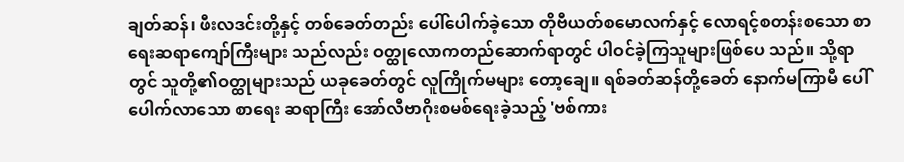ချတ်ဆန်၊ ဖီးလဒင်းတို့နှင့် တစ်ခေတ်တည်း ပေါ်ပေါက်ခဲ့သော တိုဗီယတ်စမောလက်နှင့် လောရင့်စတန်းစသော စာရေးဆရာကျော်ကြီးများ သည်လည်း ဝတ္ထုလောကတည်ဆောက်ရာတွင် ပါဝင်ခဲ့ကြသူများဖြစ်ပေ သည်။ သို့ရာတွင် သူတို့၏ဝတ္ထုများသည် ယခုခေတ်တွင် လူကြိုက်မများ တော့ချေ။ ရစ်ခတ်ဆန်တို့ခေတ် နောက်မကြာမီ ပေါ်ပေါက်လာသော စာရေး ဆရာကြီး အော်လီဗာဂိုးစမစ်ရေးခဲ့သည့် 'ဗစ်ကား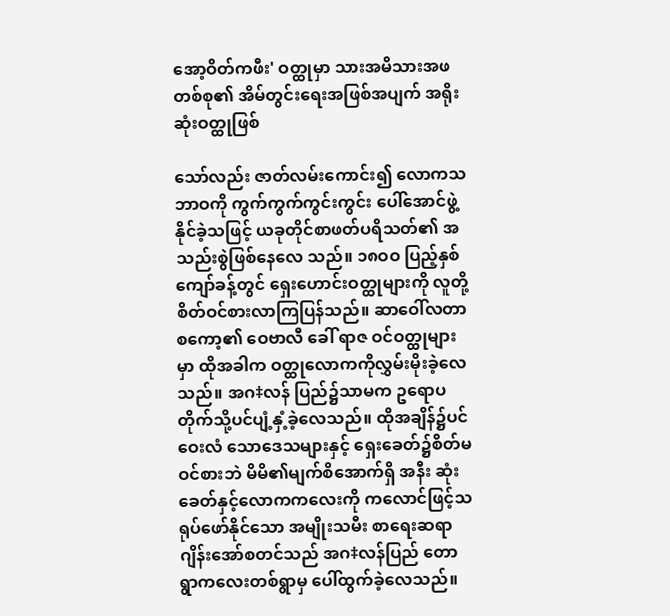အော့ဝိတ်ကဖီး' ဝတ္ထုမှာ သားအမိသားအဖတစ်စု၏ အိမ်တွင်းရေးအဖြစ်အပျက် အရိုးဆုံးဝတ္ထုဖြစ်

သော်လည်း ဇာတ်လမ်းကောင်း၍ လောကသဘာဝကို ကွက်ကွက်ကွင်းကွင်း ပေါ်အောင်ဖွဲ့နိုင်ခဲ့သဖြင့် ယခုတိုင်စာဖတ်ပရိသတ်၏ အသည်းစွဲဖြစ်နေလေ သည်။ ၁၈ဝဝ ပြည့်နှစ်ကျော်ခန့်တွင် ရှေးဟောင်းဝတ္ထုများကို လူတို့ စိတ်ဝင်စားလာကြပြန်သည်။ ဆာဝေါ်လတာစကော့၏ ဝေဗာလီ ခေါ် ရာဇ ဝင်ဝတ္ထုများမှာ ထိုအခါက ဝတ္ထုလောကကိုလွှမ်းမိုးခဲ့လေသည်။ အဂ‡လန် ပြည်၌သာမက ဥရောပတိုက်သို့ပင်ပျံ့နှံ့ခဲ့လေသည်။ ထိုအချိန်၌ပင် ဝေးလံ သောဒေသများနှင့် ရှေးခေတ်၌စိတ်မဝင်စားဘဲ မိမိ၏မျက်စိအောက်ရှိ အနီး ဆုံးခေတ်နှင့်လောကကလေးကို ကလောင်ဖြင့်သရုပ်ဖော်နိုင်သော အမျိုးသမီး စာရေးဆရာ ဂျိန်းအော်စတင်သည် အဂ‡လန်ပြည် တောရွာကလေးတစ်ရွာမှ ပေါ်ထွက်ခဲ့လေသည်။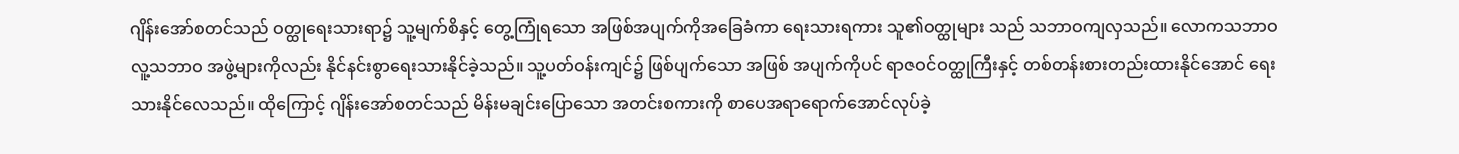ဂျိန်းအော်စတင်သည် ဝတ္ထုရေးသားရာ၌ သူ့မျက်စိနှင့် တွေ့ကြုံရသော အဖြစ်အပျက်ကိုအခြေခံကာ ရေးသားရကား သူ၏ဝတ္ထုများ သည် သဘာဝကျလှသည်။ လောကသဘာဝ လူ့သဘာဝ အဖွဲ့များကိုလည်း နိုင်နင်းစွာရေးသားနိုင်ခဲ့သည်။ သူ့ပတ်ဝန်းကျင်၌ ဖြစ်ပျက်သော အဖြစ် အပျက်ကိုပင် ရာဇဝင်ဝတ္ထုကြီးနှင့် တစ်တန်းစားတည်းထားနိုင်အောင် ရေး သားနိုင်လေသည်။ ထိုကြောင့် ဂျိန်းအော်စတင်သည် မိန်းမချင်းပြောသော အတင်းစကားကို စာပေအရာရောက်အောင်လုပ်ခဲ့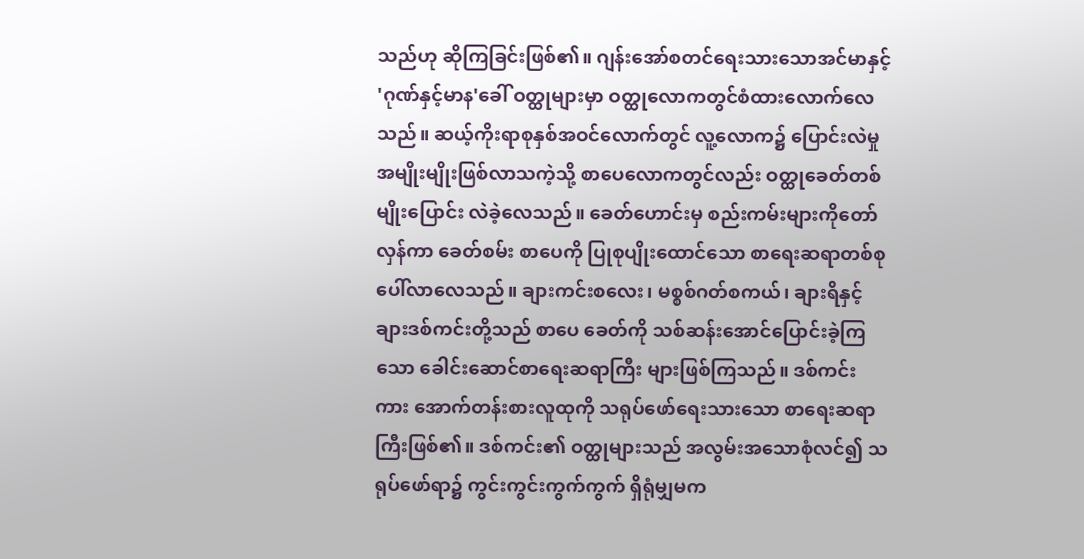သည်ဟု ဆိုကြခြင်းဖြစ်၏။ ဂျန်းအော်စတင်ရေးသားသောအင်မာနှင့် 'ဂုဏ်နှင့်မာန'ခေါ် ဝတ္ထုများမှာ ဝတ္ထုလောကတွင်စံထားလောက်လေသည်။ ဆယ့်ကိုးရာစုနှစ်အဝင်လောက်တွင် လူ့လောက၌ ပြောင်းလဲမှု အမျိုးမျိုးဖြစ်လာသကဲ့သို့ စာပေလောကတွင်လည်း ဝတ္ထုခေတ်တစ်မျိုးပြောင်း လဲခဲ့လေသည်။ ခေတ်ဟောင်းမှ စည်းကမ်းများကိုတော်လှန်ကာ ခေတ်စမ်း စာပေကို ပြုစုပျိုးထောင်သော စာရေးဆရာတစ်စုပေါ်လာလေသည်။ ချားကင်းစလေး၊ မစ္စစ်ဂတ်စကယ်၊ ချားရိနှင့်ချားဒစ်ကင်းတို့သည် စာပေ ခေတ်ကို သစ်ဆန်းအောင်ပြောင်းခဲ့ကြသော ခေါင်းဆောင်စာရေးဆရာကြီး များဖြစ်ကြသည်။ ဒစ်ကင်း ကား အောက်တန်းစားလူထုကို သရုပ်ဖော်ရေးသားသော စာရေးဆရာကြီးဖြစ်၏။ ဒစ်ကင်း၏ ဝတ္ထုများသည် အလွမ်းအသောစုံလင်၍ သရုပ်ဖော်ရာ၌ ကွင်းကွင်းကွက်ကွက် ရှိရုံမျှမက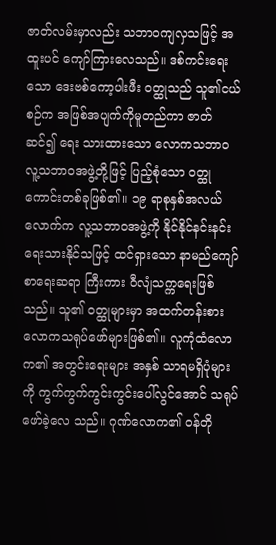ဇာတ်လမ်းမှာလည်း သဘာဝကျလှသဖြင့် အထူးပင် ကျော်ကြားလေသည်။ ဒစ်ကင်းရေးသော ဒေးဗစ်ကော့ပါးဖီး ဝတ္ထုသည် သူ၏ငယ်စဉ်က အဖြစ်အပျက်ကိုမူတည်ကာ ဇာတ်ဆင်၍ ရေး သားထားသော လောကသဘာဝ လူ့သဘာဝအဖွဲ့တို့ဖြင့် ပြည့်စုံသော ဝတ္ထု ကောင်းတစ်ခုဖြစ်၏။ ၁၉ ရာစုနှစ်အလယ်လောက်က လူ့သဘာဝအဖွဲ့ကို နိုင်နိုင်နင်းနင်း ရေးသားနိုင်သဖြင့် ထင်ရှားသော နာမည်ကျော်စာရေးဆရာ ကြီးကား ဝီလျံသက္ကရေးဖြစ်သည်။ သူ၏ ဝတ္ထုများမှာ အထက်တန်းစား လောကသရုပ်ဖော်များဖြစ်၏။ လူကုံထံလောက၏ အတွင်းရေးများ အနှစ် သာရမရှိပုံများကို ကွက်ကွက်ကွင်းကွင်းပေါ်လွင်အောင် သရုပ်ဖော်ခဲ့လေ သည်။ ဂုဏ်လောက၏ ဝန်တို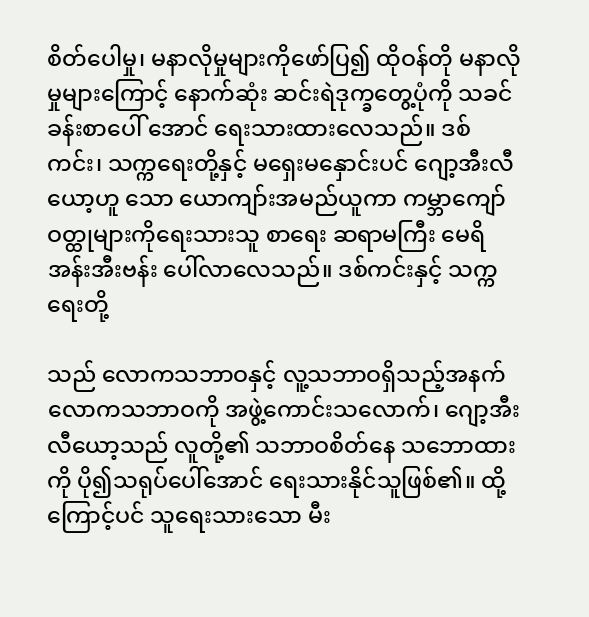စိတ်ပေါမှု၊ မနာလိုမှုများကိုဖော်ပြ၍ ထိုဝန်တို မနာလိုမှုများကြောင့် နောက်ဆုံး ဆင်းရဲဒုက္ခတွေ့ပုံကို သခင်ခန်းစာပေါ် အောင် ရေးသားထားလေသည်။ ဒစ်ကင်း၊ သက္ကရေးတို့နှင့် မရှေးမနှောင်းပင် ဂျော့အီးလီယော့ဟူ သော ယောကျာ်းအမည်ယူကာ ကမ္ဘာကျော်ဝတ္ထုများကိုရေးသားသူ စာရေး ဆရာမကြီး မေရိအန်းအီးဗန်း ပေါ်လာလေသည်။ ဒစ်ကင်းနှင့် သက္ကရေးတို့

သည် လောကသဘာဝနှင့် လူ့သဘာဝရှိသည့်အနက် လောကသဘာဝကို အဖွဲ့ကောင်းသလောက်၊ ဂျော့အီးလီယော့သည် လူတို့၏ သဘာဝစိတ်နေ သဘောထားကို ပို၍သရုပ်ပေါ်အောင် ရေးသားနိုင်သူဖြစ်၏။ ထို့ကြောင့်ပင် သူရေးသားသော မီး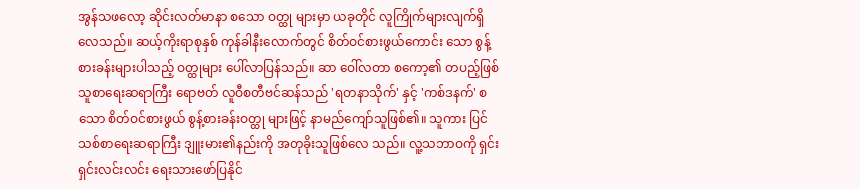အွန်သဖလော့ ဆိုင်းလတ်မာနာ စသော ဝတ္ထု များမှာ ယခုတိုင် လူကြိုက်များလျက်ရှိလေသည်။ ဆယ့်ကိုးရာစုနှစ် ကုန်ခါနီးလောက်တွင် စိတ်ဝင်စားဖွယ်ကောင်း သော စွန့်စားခန်းများပါသည့် ဝတ္ထုများ ပေါ်လာပြန်သည်။ ဆာ ဝေါ်လတာ စကော့၏ တပည့်ဖြစ်သူစာရေးဆရာကြီး ရောဗတ် လူဝီစတီဗင်ဆန်သည် 'ရတနာသိုက်' နှင့် 'ကစ်ဒနက်' စသော စိတ်ဝင်စားဖွယ် စွန့်စားခန်းဝတ္ထု များဖြင့် နာမည်ကျော်သူဖြစ်၏။ သူကား ပြင်သစ်စာရေးဆရာကြီး ဒျူးမား၏နည်းကို အတုခိုးသူဖြစ်လေ သည်။ လူ့သဘာဝကို ရှင်းရှင်းလင်းလင်း ရေးသားဖော်ပြနိုင်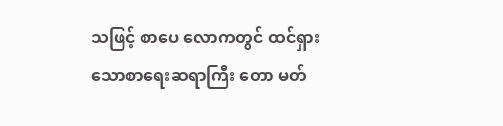သဖြင့် စာပေ လောကတွင် ထင်ရှားသောစာရေးဆရာကြီး တော မတ်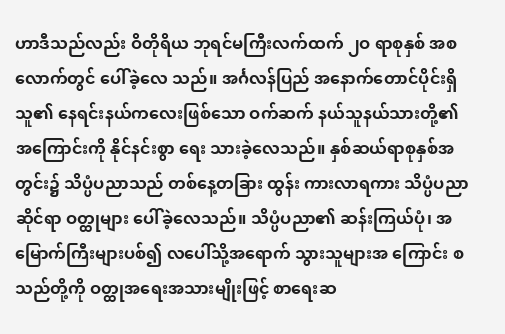ဟာဒီသည်လည်း ဝိတိုရိယ ဘုရင်မကြီးလက်ထက် ၂ဝ ရာစုနှစ် အစလောက်တွင် ပေါ်ခဲ့လေ သည်။ အင်္ဂလန်ပြည် အနောက်တောင်ပိုင်းရှိ သူ၏ နေရင်းနယ်ကလေးဖြစ်သော ဝက်ဆက် နယ်သူနယ်သားတို့၏ အကြောင်းကို နိုင်နင်းစွာ ရေး သားခဲ့လေသည်။ နှစ်ဆယ်ရာစုနှစ်အတွင်း၌ သိပ္ပံပညာသည် တစ်နေ့တခြား ထွန်း ကားလာရကား သိပ္ပံပညာဆိုင်ရာ ဝတ္ထုများ ပေါ်ခဲ့လေသည်။ သိပ္ပံပညာ၏ ဆန်းကြယ်ပုံ၊ အမြောက်ကြီးများပစ်၍ လပေါ်သို့အရောက် သွားသူများအ ကြောင်း စသည်တို့ကို ဝတ္ထုအရေးအသားမျိုးဖြင့် စာရေးဆ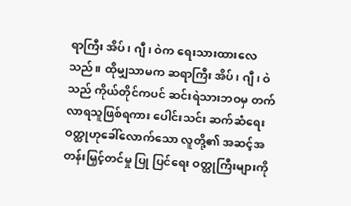ရာကြီး အိပ်၊ ဂျီ၊ ဝဲက ရေးသားထားလေသည်။ ထိုမျှသာမက ဆရာကြီး အိပ်၊ ဂျီ၊ ဝဲသည် ကိုယ်တိုင်ကပင် ဆင်းရဲသားဘဝမှ တက်လာရသူဖြစ်ရကား ပေါင်းသင်း ဆက်ဆံရေးဝတ္ထုဟုခေါ်လောက်သော လူတို့၏ အဆင့်အတန်းမြှင့်တင်မှု ပြု ပြင်ရေး ဝတ္ထုကြီးများကို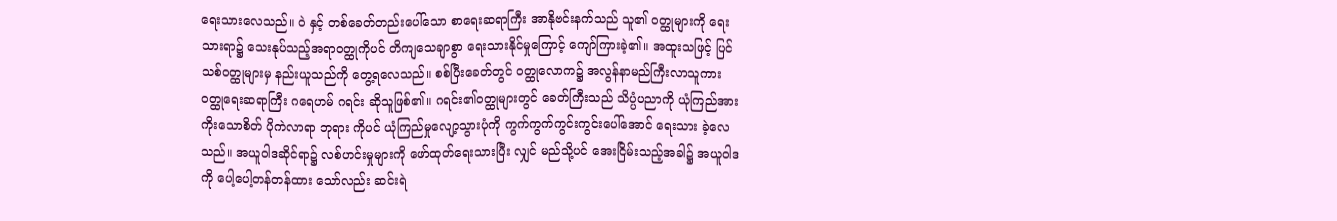ရေးသားလေသည်။ ဝဲ နှင့် တစ်ခေတ်တည်းပေါ်သော စာရေးဆရာကြီး အာနိုဗင်းနက်သည် သူ၏ ဝတ္ထုများကို ရေးသားရာ၌ သေးနုပ်သည့်အရာဝတ္ထုကိုပင် တိကျသေချာစွာ ရေးသားနိုင်မှုကြောင့် ကျော်ကြားခဲ့၏။ အထူးသဖြင့် ပြင်သစ်ဝတ္ထုများမှ နည်းယူသည်ကို တွေ့ရလေသည်။ စစ်ပြီးခေတ်တွင် ဝတ္ထုလောက၌ အလွန်နာမည်ကြီးလာသူကား ဝတ္ထုရေးဆရာကြီး ဂရေဟမ် ဂရင်း ဆိုသူဖြစ်၏။ ဂရင်း၏ဝတ္ထုများတွင် ခေတ်ကြီးသည် သိပ္ပံပညာကို ယုံကြည်အားကိုးသောစိတ် ပိုကဲလာရာ ဘုရား ကိုပင် ယုံကြည်မှုလျော့သွားပုံကို ကွက်ကွက်ကွင်းကွင်းပေါ်အောင် ရေးသား ခဲ့လေသည်။ အယူဝါဒဆိုင်ရာ၌ လစ်ဟင်းမှုများကို ဖော်ထုတ်ရေးသားပြီး လျှင် မည်သို့ပင် အေးငြိမ်းသည့်အခါ၌ အယူဝါဒကို ပေါ့ပေါ့တန်တန်ထား သော်လည်း ဆင်းရဲ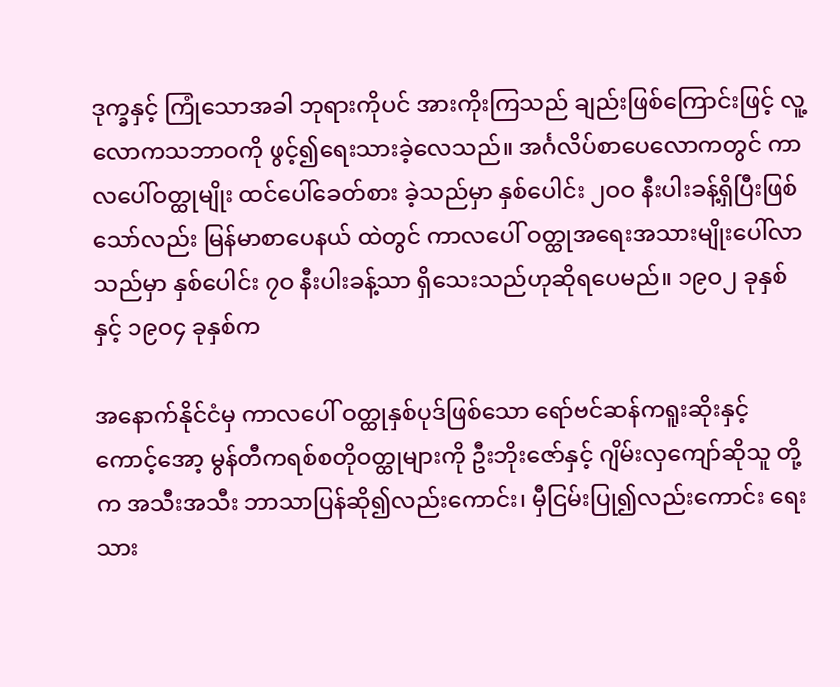ဒုက္ခနှင့် ကြုံသောအခါ ဘုရားကိုပင် အားကိုးကြသည် ချည်းဖြစ်ကြောင်းဖြင့် လူ့လောကသဘာဝကို ဖွင့်၍ရေးသားခဲ့လေသည်။ အင်္ဂလိပ်စာပေလောကတွင် ကာလပေါ်ဝတ္ထုမျိုး ထင်ပေါ်ခေတ်စား ခဲ့သည်မှာ နှစ်ပေါင်း ၂ဝဝ နီးပါးခန့်ရှိပြီးဖြစ်သော်လည်း မြန်မာစာပေနယ် ထဲတွင် ကာလပေါ် ဝတ္ထုအရေးအသားမျိုးပေါ်လာသည်မှာ နှစ်ပေါင်း ၇ဝ နီးပါးခန့်သာ ရှိသေးသည်ဟုဆိုရပေမည်။ ၁၉ဝ၂ ခုနှစ်နှင့် ၁၉ဝ၄ ခုနှစ်က

အနောက်နိုင်ငံမှ ကာလပေါ် ဝတ္ထုနှစ်ပုဒ်ဖြစ်သော ရော်ဗင်ဆန်ကရူးဆိုးနှင့် ကောင့်အော့ မွန်တီကရစ်စတိုဝတ္ထုများကို ဦးဘိုးဇော်နှင့် ဂျိမ်းလှကျော်ဆိုသူ တို့က အသီးအသီး ဘာသာပြန်ဆို၍လည်းကောင်း၊ မှီငြမ်းပြု၍လည်းကောင်း ရေးသား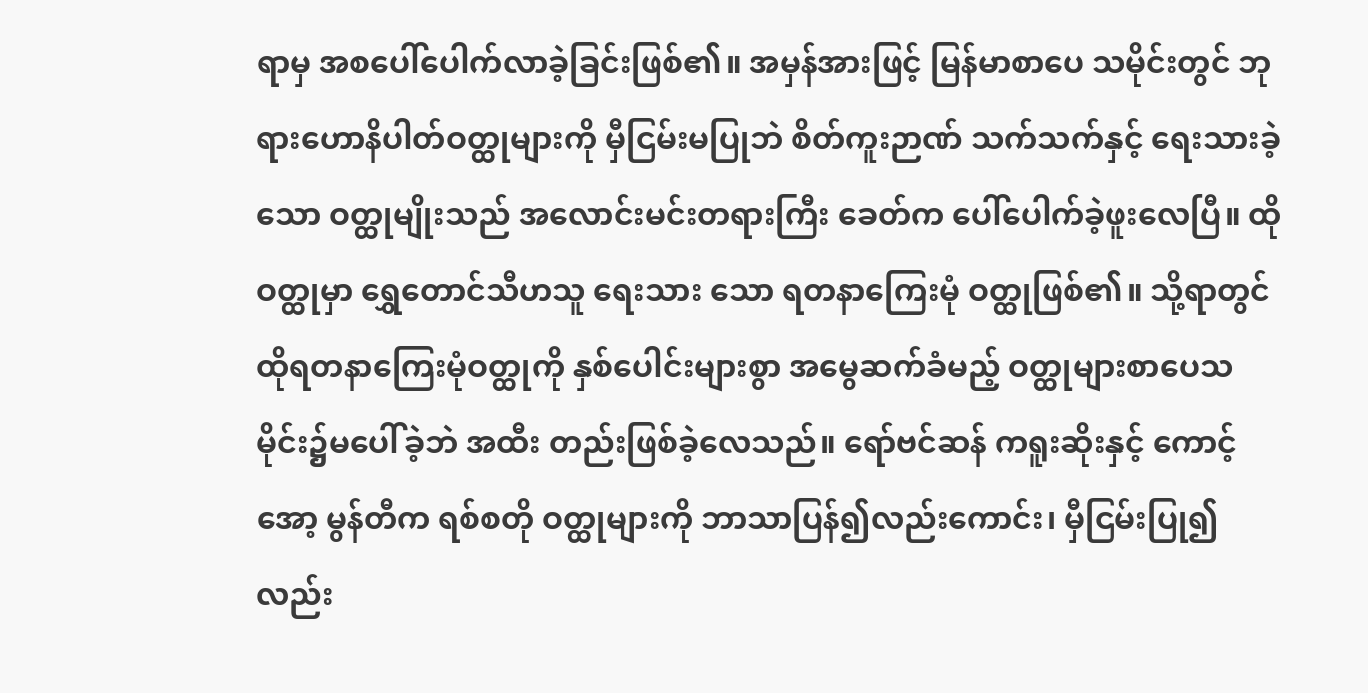ရာမှ အစပေါ်ပေါက်လာခဲ့ခြင်းဖြစ်၏။ အမှန်အားဖြင့် မြန်မာစာပေ သမိုင်းတွင် ဘုရားဟောနိပါတ်ဝတ္ထုများကို မှီငြမ်းမပြုဘဲ စိတ်ကူးဉာဏ် သက်သက်နှင့် ရေးသားခဲ့သော ဝတ္ထုမျိုးသည် အလောင်းမင်းတရားကြီး ခေတ်က ပေါ်ပေါက်ခဲ့ဖူးလေပြီ။ ထိုဝတ္ထုမှာ ရွှေတောင်သီဟသူ ရေးသား သော ရတနာကြေးမုံ ဝတ္ထုဖြစ်၏။ သို့ရာတွင် ထိုရတနာကြေးမုံဝတ္ထုကို နှစ်ပေါင်းများစွာ အမွေဆက်ခံမည့် ဝတ္ထုများစာပေသမိုင်း၌မပေါ်ခဲ့ဘဲ အထီး တည်းဖြစ်ခဲ့လေသည်။ ရော်ဗင်ဆန် ကရူးဆိုးနှင့် ကောင့် အော့ မွန်တီက ရစ်စတို ဝတ္ထုများကို ဘာသာပြန်၍လည်းကောင်း၊ မှီငြမ်းပြု၍လည်း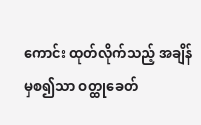ကောင်း ထုတ်လိုက်သည့် အချိန်မှစ၍သာ ဝတ္ထုခေတ်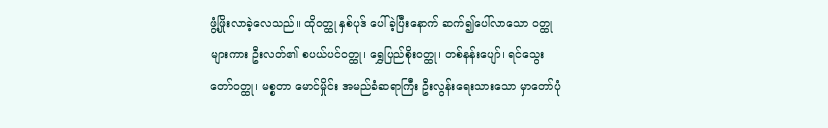ဖွံ့ဖြိုးလာခဲ့လေသည်။ ထိုဝတ္ထု နှစ်ပုဒ် ပေါ်ခဲ့ပြီးနောက် ဆက်၍ပေါ်လာသော ဝတ္ထုများကား ဦးလတ်၏ စပယ်ပင်ဝတ္ထု၊ ရွှေပြည်စိုးဝတ္ထု၊ တစ်နန်းပျော်၊ ရင်သွေးတော်ဝတ္ထု၊ မစ္စတာ မောင်မှိုင်း အမည်ခံဆရာကြီး ဦးလွန်းရေးသားသော မှာတော်ပုံ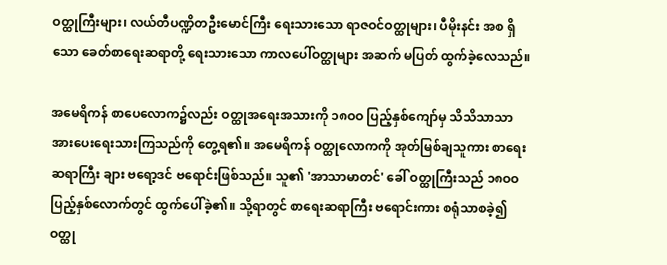ဝတ္ထုကြီးများ၊ လယ်တီပဏ္ဍိတဦးမောင်ကြီး ရေးသားသော ရာဇဝင်ဝတ္ထုများ၊ ပီမိုးနင်း အစ ရှိသော ခေတ်စာရေးဆရာတို့ ရေးသားသော ကာလပေါ်ဝတ္ထုများ အဆက် မပြတ် ထွက်ခဲ့လေသည်။

အမေရိကန် စာပေလောက၌လည်း ဝတ္ထုအရေးအသားကို ၁၈ဝဝ ပြည့်နှစ်ကျော်မှ သိသိသာသာ အားပေးရေးသားကြသည်ကို တွေ့ရ၏။ အမေရိကန် ဝတ္ထုလောကကို အုတ်မြစ်ချသူကား စာရေးဆရာကြီး ချား ဗရော့ဒင် ဗရောင်းဖြစ်သည်။ သူ၏ 'အာသာမာတင်' ခေါ် ဝတ္ထုကြီးသည် ၁၈ဝဝ ပြည့်နှစ်လောက်တွင် ထွက်ပေါ်ခဲ့၏။ သို့ရာတွင် စာရေးဆရာကြီး ဗရောင်းကား စရုံသာစခဲ့၍ ဝတ္ထု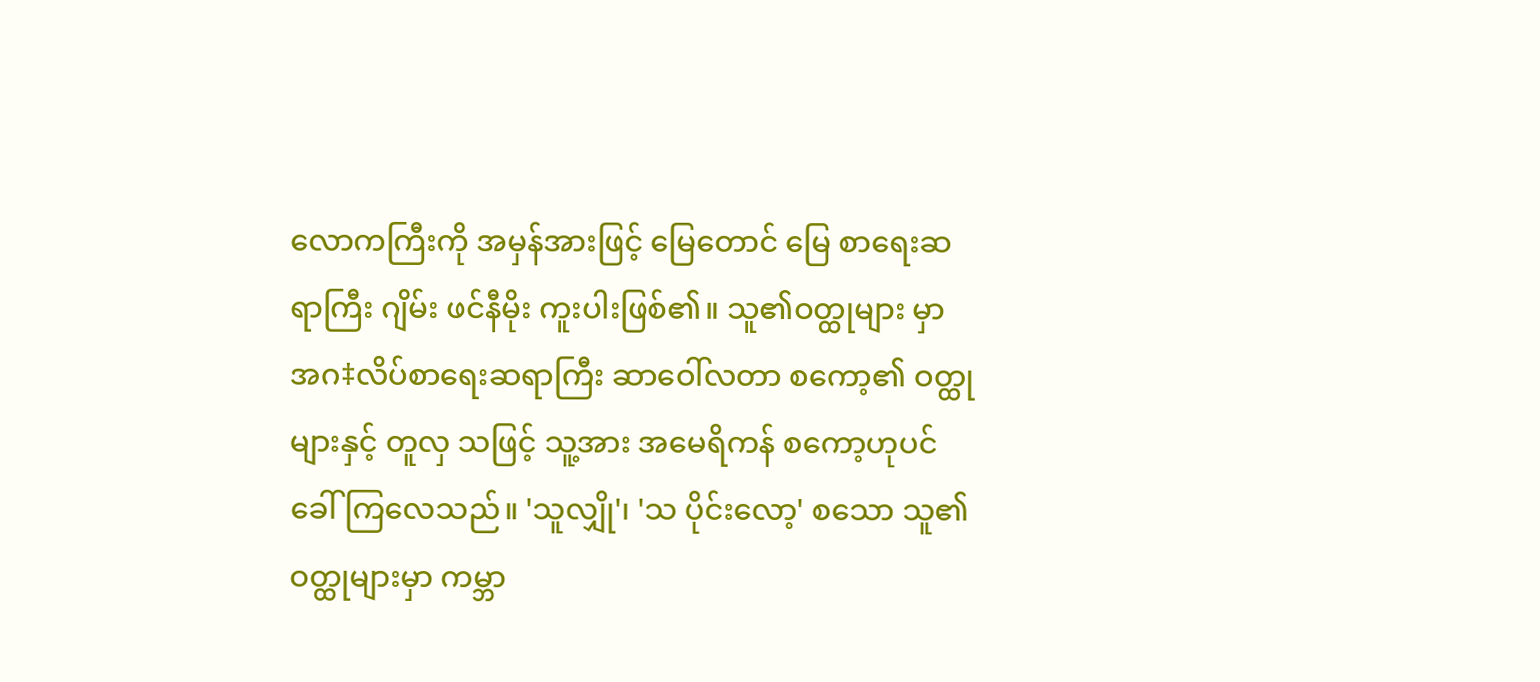လောကကြီးကို အမှန်အားဖြင့် မြေတောင် မြေ စာရေးဆရာကြီး ဂျိမ်း ဖင်နီမိုး ကူးပါးဖြစ်၏။ သူ၏ဝတ္ထုများ မှာ အဂ‡လိပ်စာရေးဆရာကြီး ဆာဝေါ်လတာ စကော့၏ ဝတ္ထုများနှင့် တူလှ သဖြင့် သူ့အား အမေရိကန် စကော့ဟုပင် ခေါ်ကြလေသည်။ 'သူလျှို'၊ 'သ ပိုင်းလော့' စသော သူ၏ ဝတ္ထုများမှာ ကမ္ဘာ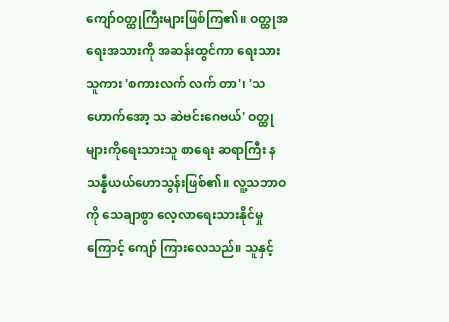ကျော်ဝတ္ထုကြီးများဖြစ်ကြ၏။ ဝတ္ထုအရေးအသားကို အဆန်းထွင်ကာ ရေးသားသူကား 'စကားလက် လက် တာ'၊ 'သဟောက်အော့ သ ဆဲဗင်းဂေဗယ်' ဝတ္ထုများကိုရေးသားသူ စာရေး ဆရာကြီး နသန္နီယယ်ဟောသွန်းဖြစ်၏။ လူ့သဘာဝကို သေချာစွာ လေ့လာရေးသားနိုင်မှုကြောင့် ကျော် ကြားလေသည်။ သူနှင့်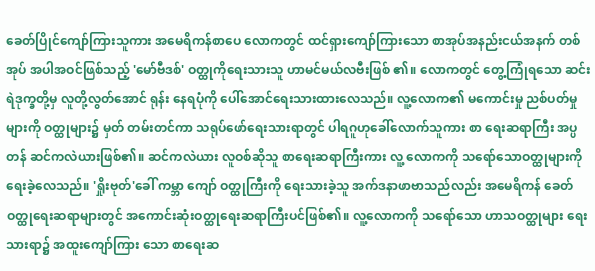ခေတ်ပြိုင်ကျော်ကြားသူကား အမေရိကန်စာပေ လောကတွင် ထင်ရှားကျော်ကြားသော စာအုပ်အနည်းငယ်အနက် တစ်အုပ် အပါအဝင်ဖြစ်သည့် 'မော်ဗီဒစ်' ဝတ္ထုကိုရေးသားသူ ဟာမင်မယ်လဗီးဖြစ် ၏။ လောကတွင် တွေ့ကြုံရသော ဆင်းရဲဒုက္ခတို့မှ လူတို့လွတ်အောင် ရုန်း နေရပုံကို ပေါ်အောင်ရေးသားထားလေသည်။ လူ့လောက၏ မကောင်းမှု ညစ်ပတ်မှုများကို ဝတ္ထုများ၌ မှတ် တမ်းတင်ကာ သရုပ်ဖော်ရေးသားရာတွင် ပါရဂူဟုခေါ်လောက်သူကား စာ ရေးဆရာကြီး အပ္ပတန် ဆင်ကလဲယားဖြစ်၏။ ဆင်ကလဲယား လူဝစ်ဆိုသူ စာရေးဆရာကြီးကား လူ့ လောကကို သရော်သောဝတ္ထုများကို ရေးခဲ့လေသည်။ 'ရှိုးဗုတ်'ခေါ် ကမ္ဘာ ကျော် ဝတ္ထုကြီးကို ရေးသားခဲ့သူ အက်ဒနာဖာဗာသည်လည်း အမေရိကန် ခေတ် ဝတ္ထုရေးဆရာများတွင် အကောင်းဆုံးဝတ္ထုရေးဆရာကြီးပင်ဖြစ်၏။ လူ့လောကကို သရော်သော ဟာသဝတ္ထုများ ရေးသားရာ၌ အထူးကျော်ကြား သော စာရေးဆ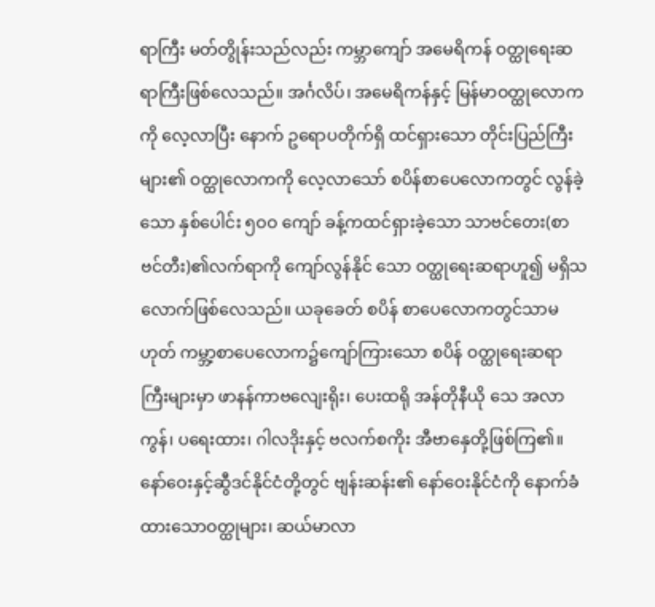ရာကြီး မတ်တွိုန်းသည်လည်း ကမ္ဘာကျော် အမေရိကန် ဝတ္ထုရေးဆရာကြီးဖြစ်လေသည်။ အင်္ဂလိပ်၊ အမေရိကန်နှင့် မြန်မာဝတ္ထုလောကကို လေ့လာပြီး နောက် ဥရောပတိုက်ရှိ ထင်ရှားသော တိုင်းပြည်ကြီးများ၏ ဝတ္ထုလောကကို လေ့လာသော် စပိန်စာပေလောကတွင် လွန်ခဲ့သော နှစ်ပေါင်း ၅ဝဝ ကျော် ခန့်ကထင်ရှားခဲ့သော သာဗင်တေး(စာဗင်တီး)၏လက်ရာကို ကျော်လွန်နိုင် သော ဝတ္ထုရေးဆရာဟူ၍ မရှိသလောက်ဖြစ်လေသည်။ ယခုခေတ် စပိန် စာပေလောကတွင်သာမဟုတ် ကမ္ဘာ့စာပေလောက၌ကျော်ကြားသော စပိန် ဝတ္ထုရေးဆရာကြီးများမှာ ဖာနန်ကာဗလျေးရိုး၊ ပေးထရို အန်တိုနီယို သေ အလာကွန်၊ ပရေးထား၊ ဂါလဒိုးနှင့် ဗလက်စကိုး အီဗာနှေတို့ဖြစ်ကြ၏။ နော်ဝေးနှင့်ဆွီဒင်နိုင်ငံတို့တွင် ဗျန်းဆန်း၏ နော်ဝေးနိုင်ငံကို နောက်ခံထားသောဝတ္ထုများ၊ ဆယ်မာလာ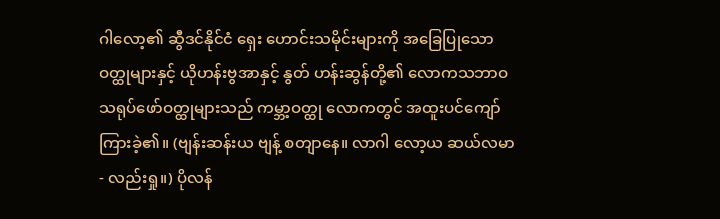ဂါလော့၏ ဆွီဒင်နိုင်ငံ ရှေး ဟောင်းသမိုင်းများကို အခြေပြုသော ဝတ္ထုများနှင့် ယိုဟန်းဗွအာနှင့် နွတ် ဟန်းဆွန်တို့၏ လောကသဘာဝ သရုပ်ဖော်ဝတ္ထုများသည် ကမ္ဘာ့ဝတ္ထု လောကတွင် အထူးပင်ကျော်ကြားခဲ့၏။ (ဗျန်းဆန်းယ ဗျန့် စတျာနေ။ လာဂါ လော့ယ ဆယ်လမာ - လည်းရှု။) ပိုလန်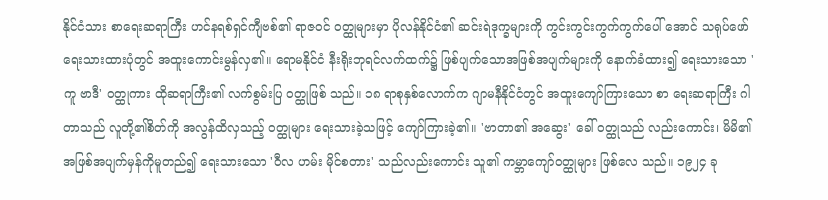နိုင်ငံသား စာရေးဆရာကြီး ဟင်နရစ်ရှင်ကျီဗစ်၏ ရာဇဝင် ဝတ္ထုများမှာ ပိုလန်နိုင်ငံ၏ ဆင်းရဲဒုက္ခများကို ကွင်းကွင်းကွက်ကွက်ပေါ် အောင် သရုပ်ဖော်ရေးသားထားပုံတွင် အထူးကောင်းမွန်လှ၏။ ရောမနိုင်ငံ နီးရိုးဘုရင်လက်ထက်၌ ဖြစ်ပျက်သောအဖြစ်အပျက်များကို နောက်ခံထား၍ ရေးသားသော 'ကူ ဗာဒီ' ဝတ္ထုကား ထိုဆရာကြီး၏ လက်စွမ်းပြ ဝတ္ထုဖြစ် သည်။ ၁၈ ရာစုနှစ်လောက်က ဂျာမနီနိုင်ငံတွင် အထူးကျော်ကြားသော စာ ရေးဆရာကြီး ဂါတာသည် လူတို့၏စိတ်ကို အလွန်ထိလှသည့် ဝတ္ထုများ ရေးသားခဲ့သဖြင့် ကျော်ကြားခဲ့၏။ 'ဗာတာ၏ အဆွေး' ခေါ် ဝတ္ထုသည် လည်းကောင်း၊ မိမိ၏ အဖြစ်အပျက်မှန်ကိုမူတည်၍ ရေးသားသော 'ဝီလ ဟမ်း မိုင်စတား' သည်လည်းကောင်း သူ၏ ကမ္ဘာကျော်ဝတ္ထုများ ဖြစ်လေ သည်။ ၁၉၂၄ ခု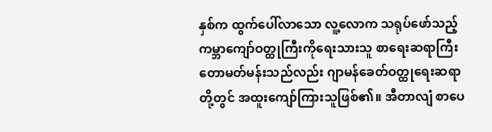နှစ်က ထွက်ပေါ်လာသော လူ့လောက သရုပ်ဖော်သည့် ကမ္ဘာကျော်ဝတ္ထုကြီးကိုရေးသားသူ စာရေးဆရာကြီးတောမတ်မန်းသည်လည်း ဂျာမန်ခေတ်ဝတ္ထုရေးဆရာတို့တွင် အထူးကျော်ကြားသူဖြစ်၏။ အီတာလျံ စာပေ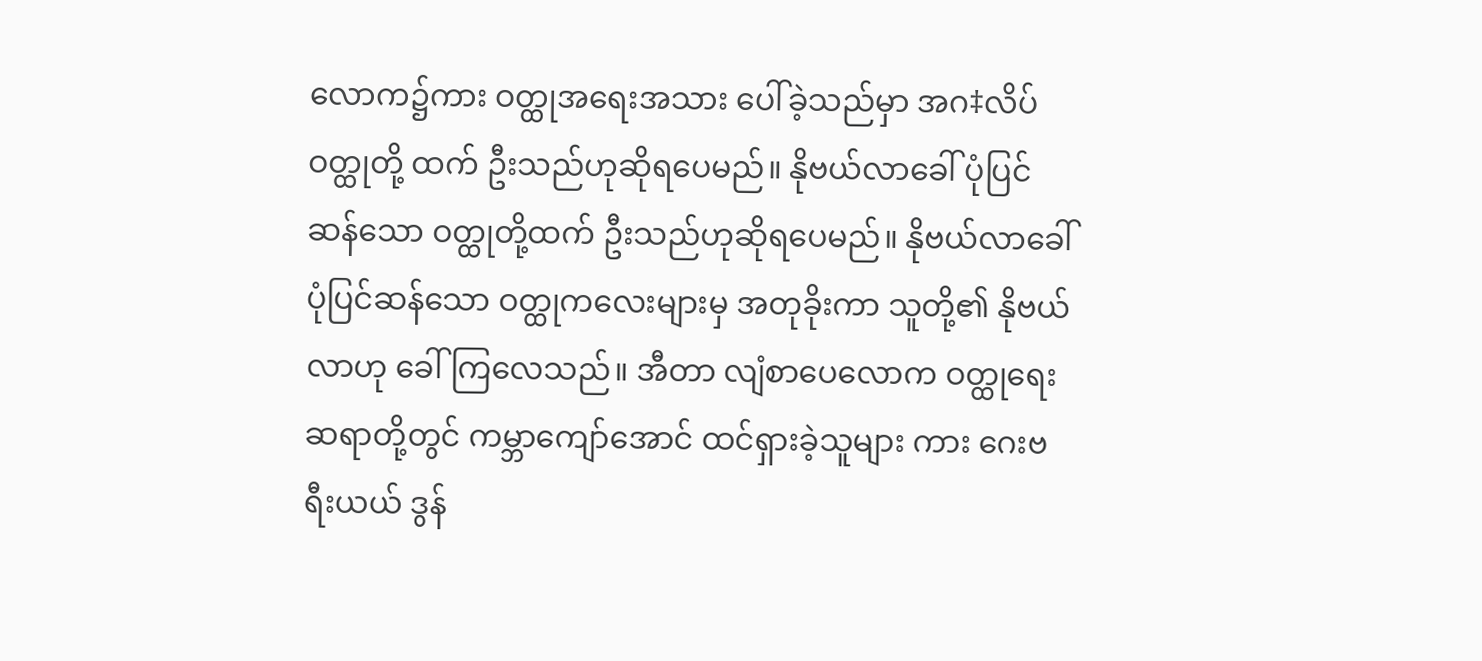လောက၌ကား ဝတ္ထုအရေးအသား ပေါ်ခဲ့သည်မှာ အဂ‡လိပ်ဝတ္ထုတို့ ထက် ဦးသည်ဟုဆိုရပေမည်။ နိုဗယ်လာခေါ် ပုံပြင်ဆန်သော ဝတ္ထုတို့ထက် ဦးသည်ဟုဆိုရပေမည်။ နိုဗယ်လာခေါ် ပုံပြင်ဆန်သော ဝတ္ထုကလေးများမှ အတုခိုးကာ သူတို့၏ နိုဗယ်လာဟု ခေါ်ကြလေသည်။ အီတာ လျံစာပေလောက ဝတ္ထုရေးဆရာတို့တွင် ကမ္ဘာကျော်အောင် ထင်ရှားခဲ့သူများ ကား ဂေးဗရီးယယ် ဒွန်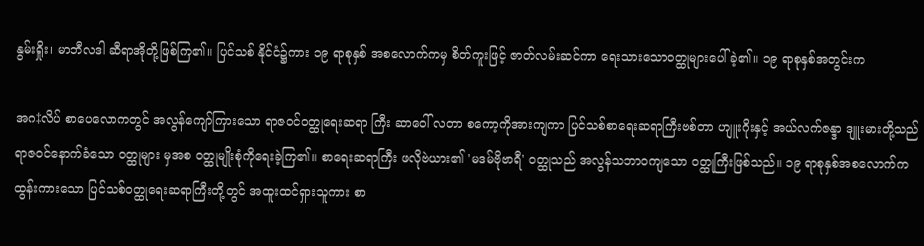နွမ်းရှိုး၊ မာဘီလဒါ ဆီရာအိုတို့ဖြစ်ကြ၏။ ပြင်သစ် နိုင်ငံ၌ကား ၁၉ ရာစုနှစ် အစလောက်ကမှ စိတ်ကူးဖြင့် ဇာတ်လမ်းဆင်ကာ ရေးသားသောဝတ္ထုများပေါ်ခဲ့၏။ ၁၉ ရာစုနှစ်အတွင်းက

အဂ‡လိပ် စာပေလောကတွင် အလွန်ကျော်ကြားသော ရာဇဝင်ဝတ္ထုရေးဆရာ ကြီး ဆာဝေါ် လတာ စကော့ကိုအားကျကာ ပြင်သစ်စာရေးဆရာကြီးဗစ်တာ ဟျူးဂိုးနှင့် အယ်လက်ဇန္ဒာ ဒျူးမားတို့သည် ရာဇဝင်နောက်ခံသော ဝတ္ထုများ မှအစ ဝတ္ထုမျိုးစုံကိုရေးခဲ့ကြ၏။ စာရေးဆရာကြီး ဖလိုဗဲယား၏ 'မဒမ်ဗိုဗာရီ' ဝတ္ထုသည် အလွန်သဘာဝကျသော ဝတ္ထုကြီးဖြစ်သည်။ ၁၉ ရာစုနှစ်အစလောက်က ထွန်းကားသော ပြင်သစ်ဝတ္ထုရေးဆရာကြီးတို့တွင် အထူးထင်ရှားသူကား စာ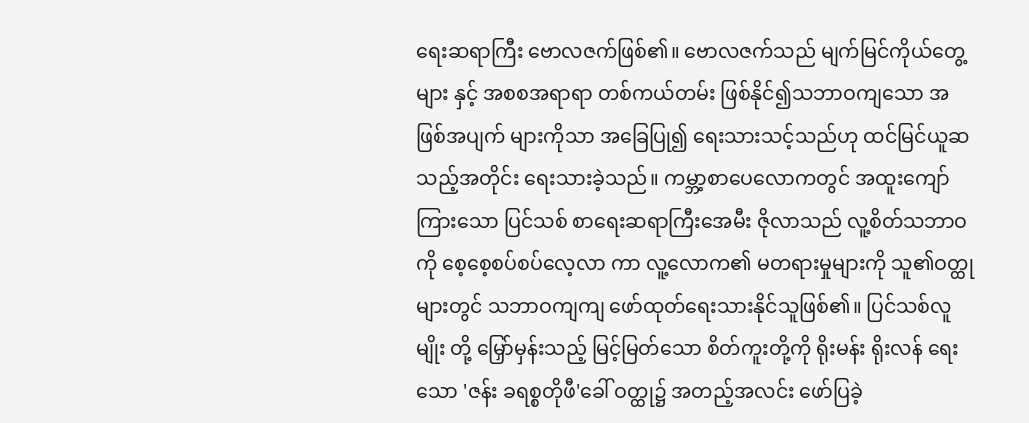ရေးဆရာကြီး ဗောလဇက်ဖြစ်၏။ ဗောလဇက်သည် မျက်မြင်ကိုယ်တွေ့များ နှင့် အစစအရာရာ တစ်ကယ်တမ်း ဖြစ်နိုင်၍သဘာဝကျသော အဖြစ်အပျက် များကိုသာ အခြေပြု၍ ရေးသားသင့်သည်ဟု ထင်မြင်ယူဆသည့်အတိုင်း ရေးသားခဲ့သည်။ ကမ္ဘာ့စာပေလောကတွင် အထူးကျော်ကြားသော ပြင်သစ် စာရေးဆရာကြီးအေမီး ဇိုလာသည် လူ့စိတ်သဘာဝကို စေ့စေ့စပ်စပ်လေ့လာ ကာ လူ့လောက၏ မတရားမှုများကို သူ၏ဝတ္ထုများတွင် သဘာဝကျကျ ဖော်ထုတ်ရေးသားနိုင်သူဖြစ်၏။ ပြင်သစ်လူမျိုး တို့ မြှော်မှန်းသည့် မြင့်မြတ်သော စိတ်ကူးတို့ကို ရိုးမန်း ရိုးလန် ရေးသော 'ဇန်း ခရစ္စတိုဖီ'ခေါ် ဝတ္ထု၌ အတည့်အလင်း ဖော်ပြခဲ့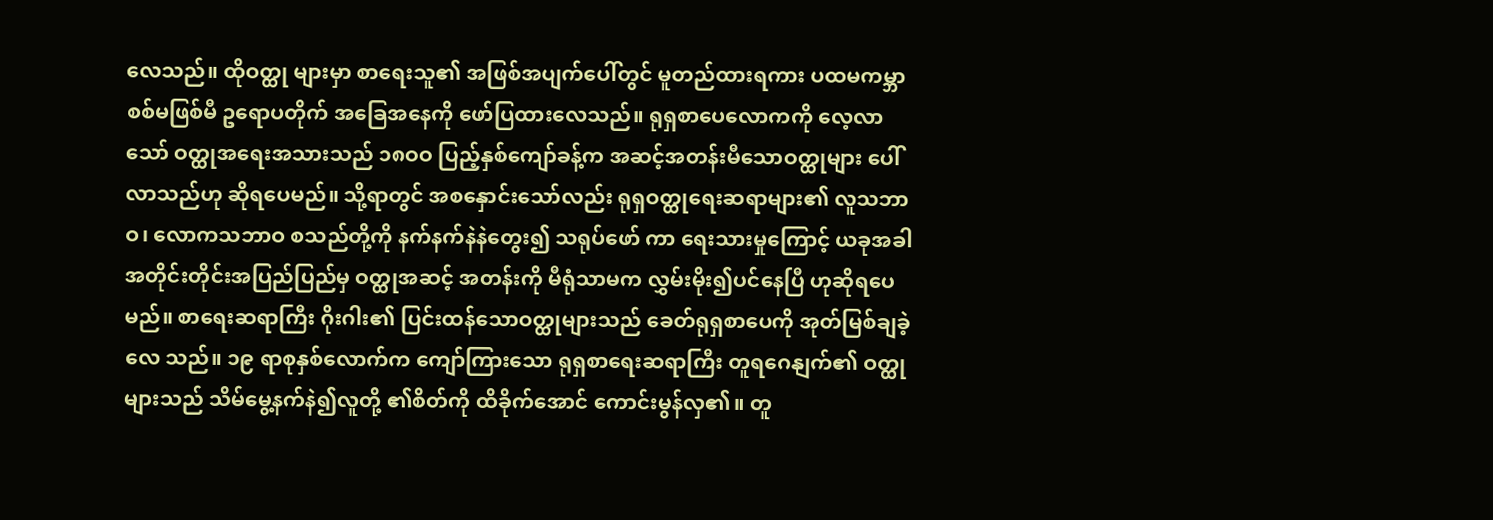လေသည်။ ထိုဝတ္ထု များမှာ စာရေးသူ၏ အဖြစ်အပျက်ပေါ်တွင် မူတည်ထားရကား ပထမကမ္ဘာ စစ်မဖြစ်မီ ဥရောပတိုက် အခြေအနေကို ဖော်ပြထားလေသည်။ ရုရှစာပေလောကကို လေ့လာသော် ဝတ္ထုအရေးအသားသည် ၁၈ဝဝ ပြည့်နှစ်ကျော်ခန့်က အဆင့်အတန်းမီသောဝတ္ထုများ ပေါ်လာသည်ဟု ဆိုရပေမည်။ သို့ရာတွင် အစနှောင်းသော်လည်း ရုရှဝတ္ထုရေးဆရာများ၏ လူသဘာဝ၊ လောကသဘာဝ စသည်တို့ကို နက်နက်နဲနဲတွေး၍ သရုပ်ဖော် ကာ ရေးသားမှုကြောင့် ယခုအခါ အတိုင်းတိုင်းအပြည်ပြည်မှ ဝတ္ထုအဆင့် အတန်းကို မီရုံသာမက လွှမ်းမိုး၍ပင်နေပြီ ဟုဆိုရပေမည်။ စာရေးဆရာကြီး ဂိုးဂါး၏ ပြင်းထန်သောဝတ္ထုများသည် ခေတ်ရုရှစာပေကို အုတ်မြစ်ချခဲ့လေ သည်။ ၁၉ ရာစုနှစ်လောက်က ကျော်ကြားသော ရုရှစာရေးဆရာကြီး တူရဂေနျက်၏ ဝတ္ထုများသည် သိမ်မွေ့နက်နဲ၍လူတို့ ၏စိတ်ကို ထိခိုက်အောင် ကောင်းမွန်လှ၏။ တူ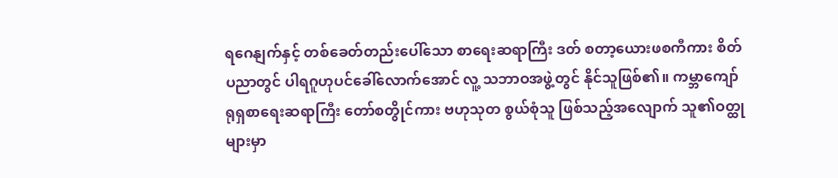ရဂေနျက်နှင့် တစ်ခေတ်တည်းပေါ်သော စာရေးဆရာကြီး ဒတ် စတာ့ယေားဖစကီကား စိတ်ပညာတွင် ပါရဂူဟုပင်ခေါ်လောက်အောင် လူ့ သဘာဝအဖွဲ့တွင် နိုင်သူဖြစ်၏။ ကမ္ဘာကျော် ရုရှစာရေးဆရာကြီး တော်စတွိုင်ကား ဗဟုသုတ စွယ်စုံသူ ဖြစ်သည့်အလျောက် သူ၏ဝတ္ထုများမှာ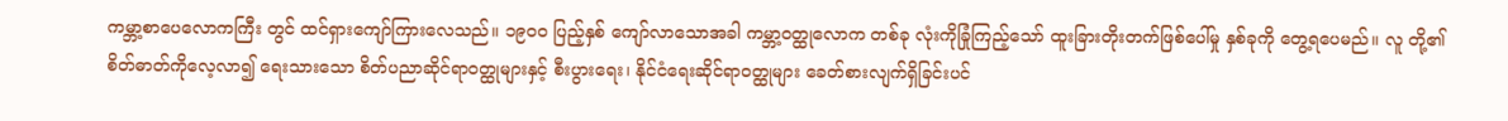ကမ္ဘာ့စာပေလောကကြီး တွင် ထင်ရှားကျော်ကြားလေသည်။ ၁၉ဝဝ ပြည့်နှစ် ကျော်လာသောအခါ ကမ္ဘာ့ဝတ္ထုလောက တစ်ခု လုံးကိုခြုံကြည့်သော် ထူးခြားတိုးတက်ဖြစ်ပေါ်မှု နှစ်ခုကို တွေ့ရပေမည်။ လူ တို့၏ စိတ်ဓာတ်ကိုလေ့လာ၍ ရေးသားသော စိတ်ပညာဆိုင်ရာဝတ္ထုများနှင့် စီးပွားရေး၊ နိုင်ငံရေးဆိုင်ရာဝတ္ထုများ ခေတ်စားလျက်ရှိခြင်းပင်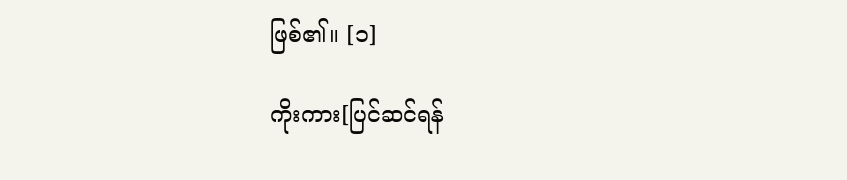ဖြစ်၏။ [၁]

ကိုးကား[ပြင်ဆင်ရန်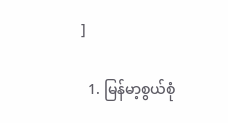]

  1. မြန်မာ့စွယ်စုံ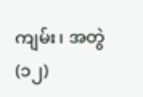ကျမ်း၊ အတွဲ(၁၂)